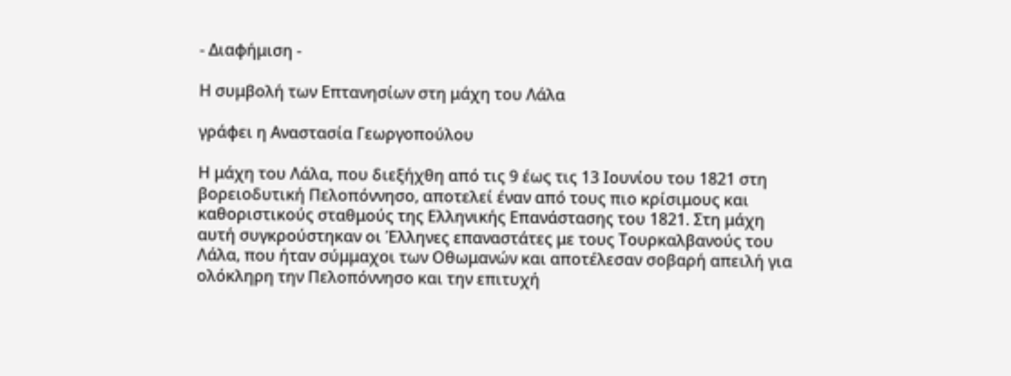- Διαφήμιση -

Η συμβολή των Επτανησίων στη μάχη του Λάλα

γράφει η Αναστασία Γεωργοπούλου

Η μάχη του Λάλα, που διεξήχθη από τις 9 έως τις 13 Ιουνίου του 1821 στη βορειοδυτική Πελοπόννησο, αποτελεί έναν από τους πιο κρίσιμους και καθοριστικούς σταθμούς της Ελληνικής Επανάστασης του 1821. Στη μάχη αυτή συγκρούστηκαν οι Έλληνες επαναστάτες με τους Τουρκαλβανούς του Λάλα, που ήταν σύμμαχοι των Οθωμανών και αποτέλεσαν σοβαρή απειλή για ολόκληρη την Πελοπόννησο και την επιτυχή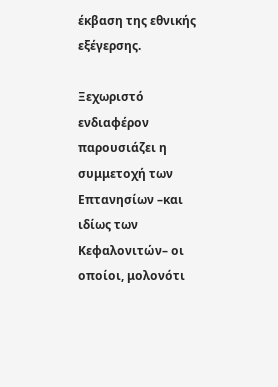έκβαση της εθνικής εξέγερσης.

Ξεχωριστό ενδιαφέρον παρουσιάζει η συμμετοχή των Επτανησίων –και ιδίως των Κεφαλονιτών– οι οποίοι, μολονότι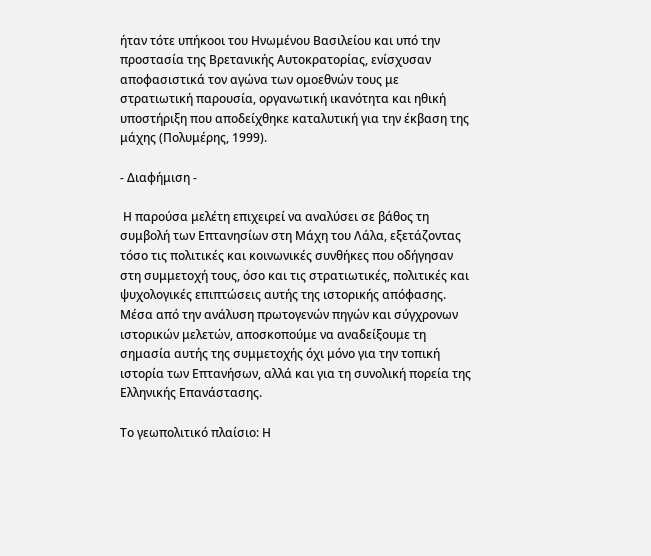ήταν τότε υπήκοοι του Ηνωμένου Βασιλείου και υπό την προστασία της Βρετανικής Αυτοκρατορίας, ενίσχυσαν αποφασιστικά τον αγώνα των ομοεθνών τους με στρατιωτική παρουσία, οργανωτική ικανότητα και ηθική υποστήριξη που αποδείχθηκε καταλυτική για την έκβαση της μάχης (Πολυμέρης, 1999).

- Διαφήμιση -

 Η παρούσα μελέτη επιχειρεί να αναλύσει σε βάθος τη συμβολή των Επτανησίων στη Μάχη του Λάλα, εξετάζοντας τόσο τις πολιτικές και κοινωνικές συνθήκες που οδήγησαν στη συμμετοχή τους, όσο και τις στρατιωτικές, πολιτικές και ψυχολογικές επιπτώσεις αυτής της ιστορικής απόφασης. Μέσα από την ανάλυση πρωτογενών πηγών και σύγχρονων ιστορικών μελετών, αποσκοπούμε να αναδείξουμε τη σημασία αυτής της συμμετοχής όχι μόνο για την τοπική ιστορία των Επτανήσων, αλλά και για τη συνολική πορεία της Ελληνικής Επανάστασης.

Το γεωπολιτικό πλαίσιο: Η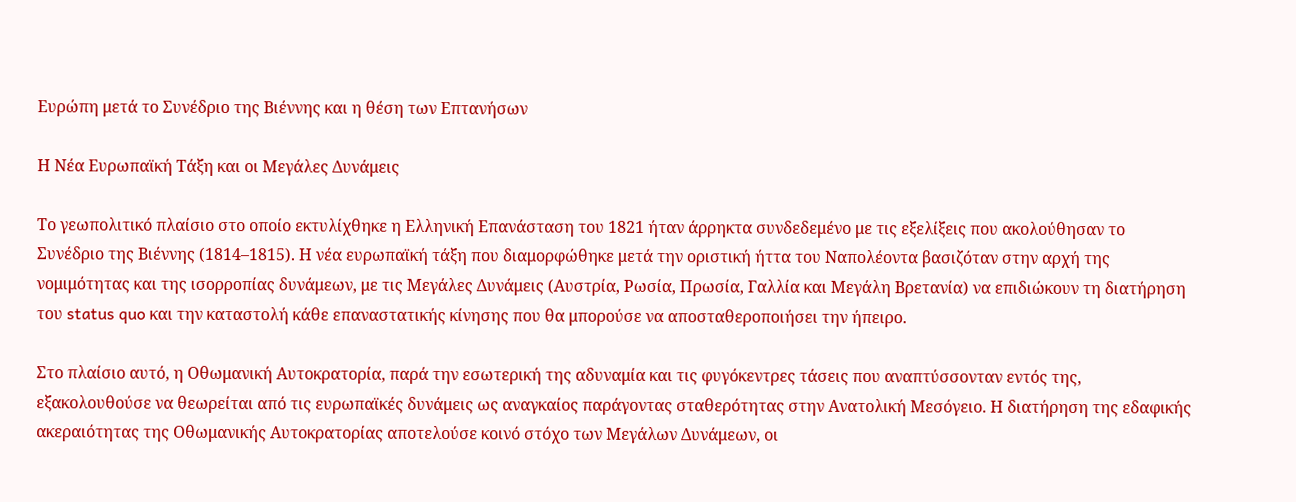Ευρώπη μετά το Συνέδριο της Βιέννης και η θέση των Επτανήσων

Η Νέα Ευρωπαϊκή Τάξη και οι Μεγάλες Δυνάμεις

Το γεωπολιτικό πλαίσιο στο οποίο εκτυλίχθηκε η Ελληνική Επανάσταση του 1821 ήταν άρρηκτα συνδεδεμένο με τις εξελίξεις που ακολούθησαν το Συνέδριο της Βιέννης (1814–1815). Η νέα ευρωπαϊκή τάξη που διαμορφώθηκε μετά την οριστική ήττα του Ναπολέοντα βασιζόταν στην αρχή της νομιμότητας και της ισορροπίας δυνάμεων, με τις Μεγάλες Δυνάμεις (Αυστρία, Ρωσία, Πρωσία, Γαλλία και Μεγάλη Βρετανία) να επιδιώκουν τη διατήρηση του status quo και την καταστολή κάθε επαναστατικής κίνησης που θα μπορούσε να αποσταθεροποιήσει την ήπειρο.

Στο πλαίσιο αυτό, η Οθωμανική Αυτοκρατορία, παρά την εσωτερική της αδυναμία και τις φυγόκεντρες τάσεις που αναπτύσσονταν εντός της, εξακολουθούσε να θεωρείται από τις ευρωπαϊκές δυνάμεις ως αναγκαίος παράγοντας σταθερότητας στην Ανατολική Μεσόγειο. Η διατήρηση της εδαφικής ακεραιότητας της Οθωμανικής Αυτοκρατορίας αποτελούσε κοινό στόχο των Μεγάλων Δυνάμεων, οι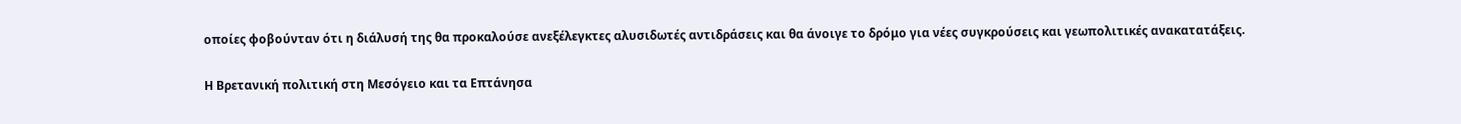οποίες φοβούνταν ότι η διάλυσή της θα προκαλούσε ανεξέλεγκτες αλυσιδωτές αντιδράσεις και θα άνοιγε το δρόμο για νέες συγκρούσεις και γεωπολιτικές ανακατατάξεις.

Η Βρετανική πολιτική στη Μεσόγειο και τα Επτάνησα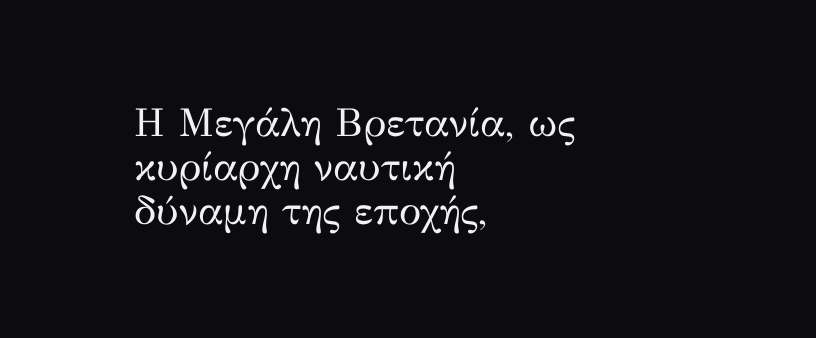Η Μεγάλη Βρετανία, ως κυρίαρχη ναυτική δύναμη της εποχής,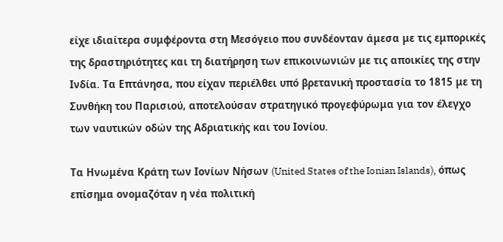είχε ιδιαίτερα συμφέροντα στη Μεσόγειο που συνδέονταν άμεσα με τις εμπορικές της δραστηριότητες και τη διατήρηση των επικοινωνιών με τις αποικίες της στην Ινδία. Τα Επτάνησα, που είχαν περιέλθει υπό βρετανική προστασία το 1815 με τη Συνθήκη του Παρισιού, αποτελούσαν στρατηγικό προγεφύρωμα για τον έλεγχο των ναυτικών οδών της Αδριατικής και του Ιονίου.

Τα Ηνωμένα Κράτη των Ιονίων Νήσων (United States of the Ionian Islands), όπως επίσημα ονομαζόταν η νέα πολιτική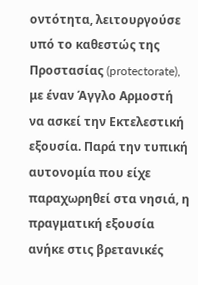οντότητα, λειτουργούσε υπό το καθεστώς της Προστασίας (protectorate), με έναν Άγγλο Αρμοστή  να ασκεί την Εκτελεστική εξουσία. Παρά την τυπική αυτονομία που είχε παραχωρηθεί στα νησιά, η πραγματική εξουσία ανήκε στις βρετανικές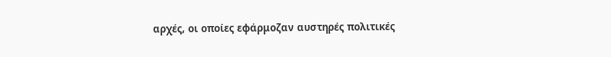αρχές, οι οποίες εφάρμοζαν αυστηρές πολιτικές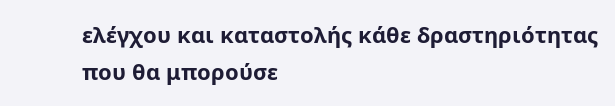ελέγχου και καταστολής κάθε δραστηριότητας που θα μπορούσε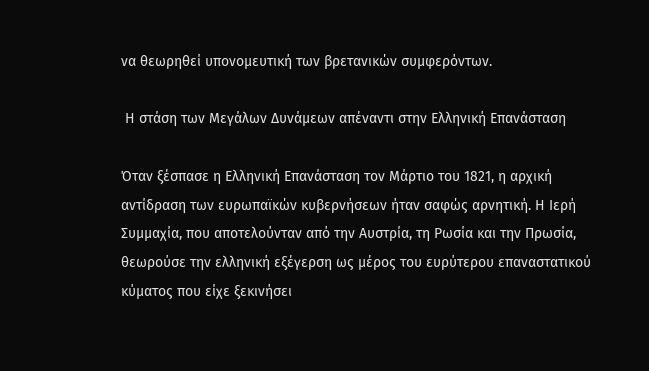να θεωρηθεί υπονομευτική των βρετανικών συμφερόντων.

 Η στάση των Μεγάλων Δυνάμεων απέναντι στην Ελληνική Επανάσταση

Όταν ξέσπασε η Ελληνική Επανάσταση τον Μάρτιο του 1821, η αρχική αντίδραση των ευρωπαϊκών κυβερνήσεων ήταν σαφώς αρνητική. Η Ιερή Συμμαχία, που αποτελούνταν από την Αυστρία, τη Ρωσία και την Πρωσία, θεωρούσε την ελληνική εξέγερση ως μέρος του ευρύτερου επαναστατικού κύματος που είχε ξεκινήσει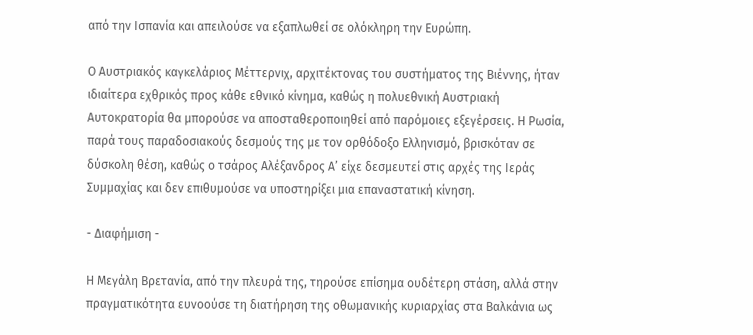από την Ισπανία και απειλούσε να εξαπλωθεί σε ολόκληρη την Ευρώπη.

Ο Αυστριακός καγκελάριος Μέττερνιχ, αρχιτέκτονας του συστήματος της Βιέννης, ήταν ιδιαίτερα εχθρικός προς κάθε εθνικό κίνημα, καθώς η πολυεθνική Αυστριακή Αυτοκρατορία θα μπορούσε να αποσταθεροποιηθεί από παρόμοιες εξεγέρσεις. Η Ρωσία, παρά τους παραδοσιακούς δεσμούς της με τον ορθόδοξο Eλληνισμό, βρισκόταν σε δύσκολη θέση, καθώς ο τσάρος Αλέξανδρος Α’ είχε δεσμευτεί στις αρχές της Ιεράς Συμμαχίας και δεν επιθυμούσε να υποστηρίξει μια επαναστατική κίνηση.

- Διαφήμιση -

Η Μεγάλη Βρετανία, από την πλευρά της, τηρούσε επίσημα ουδέτερη στάση, αλλά στην πραγματικότητα ευνοούσε τη διατήρηση της οθωμανικής κυριαρχίας στα Βαλκάνια ως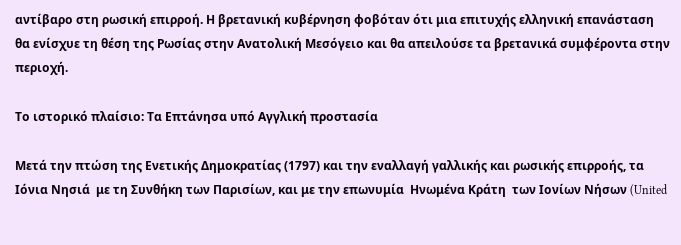αντίβαρο στη ρωσική επιρροή. Η βρετανική κυβέρνηση φοβόταν ότι μια επιτυχής ελληνική επανάσταση θα ενίσχυε τη θέση της Ρωσίας στην Ανατολική Μεσόγειο και θα απειλούσε τα βρετανικά συμφέροντα στην περιοχή.

Το ιστορικό πλαίσιο: Τα Επτάνησα υπό Αγγλική προστασία

Μετά την πτώση της Ενετικής Δημοκρατίας (1797) και την εναλλαγή γαλλικής και ρωσικής επιρροής, τα Ιόνια Νησιά  με τη Συνθήκη των Παρισίων, και με την επωνυμία  Ηνωμένα Κράτη  των Ιονίων Νήσων (United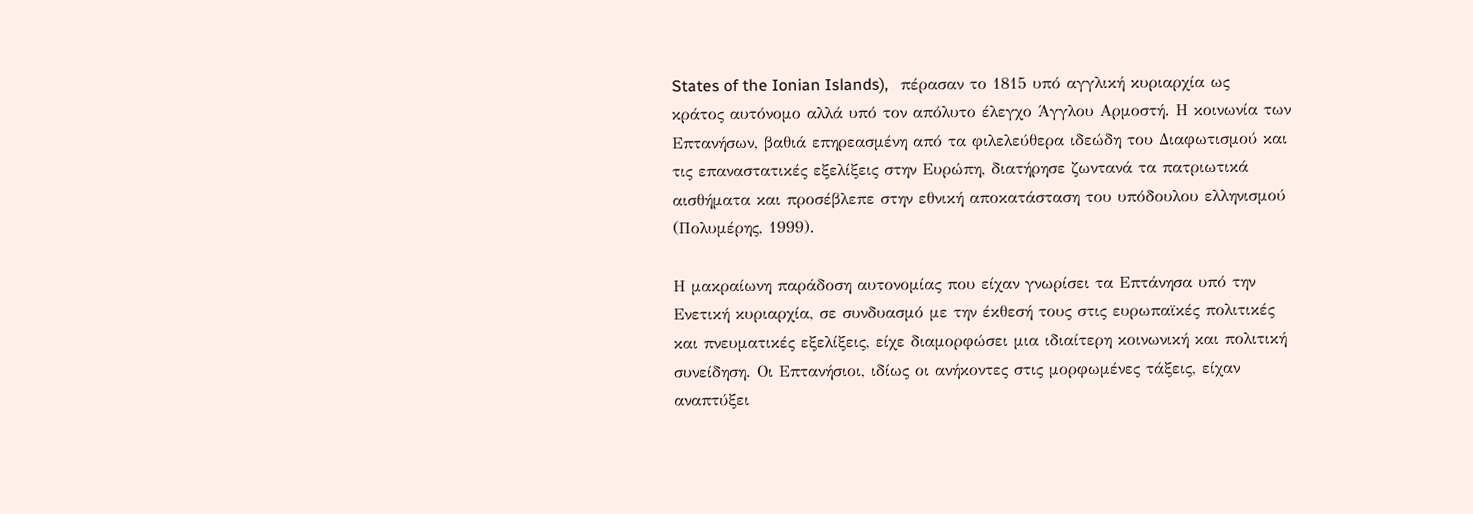States of the Ionian Islands),   πέρασαν το 1815 υπό αγγλική κυριαρχία ως κράτος αυτόνομο αλλά υπό τον απόλυτο έλεγχο Άγγλου Αρμοστή. Η κοινωνία των Επτανήσων, βαθιά επηρεασμένη από τα φιλελεύθερα ιδεώδη του Διαφωτισμού και τις επαναστατικές εξελίξεις στην Ευρώπη, διατήρησε ζωντανά τα πατριωτικά αισθήματα και προσέβλεπε στην εθνική αποκατάσταση του υπόδουλου ελληνισμού (Πολυμέρης, 1999).

Η μακραίωνη παράδοση αυτονομίας που είχαν γνωρίσει τα Επτάνησα υπό την Ενετική κυριαρχία, σε συνδυασμό με την έκθεσή τους στις ευρωπαϊκές πολιτικές και πνευματικές εξελίξεις, είχε διαμορφώσει μια ιδιαίτερη κοινωνική και πολιτική συνείδηση. Οι Επτανήσιοι, ιδίως οι ανήκοντες στις μορφωμένες τάξεις, είχαν αναπτύξει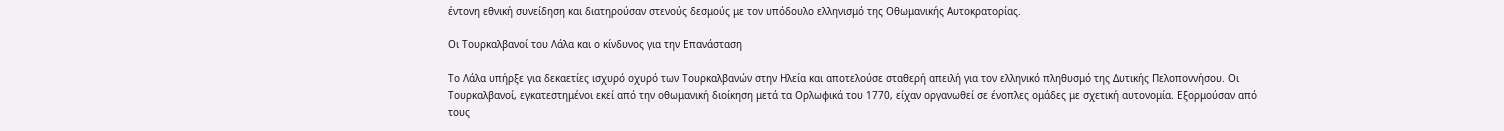έντονη εθνική συνείδηση και διατηρούσαν στενούς δεσμούς με τον υπόδουλο ελληνισμό της Οθωμανικής Αυτοκρατορίας.

Οι Τουρκαλβανοί του Λάλα και ο κίνδυνος για την Επανάσταση

Το Λάλα υπήρξε για δεκαετίες ισχυρό οχυρό των Τουρκαλβανών στην Ηλεία και αποτελούσε σταθερή απειλή για τον ελληνικό πληθυσμό της Δυτικής Πελοποννήσου. Οι Τουρκαλβανοί, εγκατεστημένοι εκεί από την οθωμανική διοίκηση μετά τα Ορλωφικά του 1770, είχαν οργανωθεί σε ένοπλες ομάδες με σχετική αυτονομία. Εξορμούσαν από τους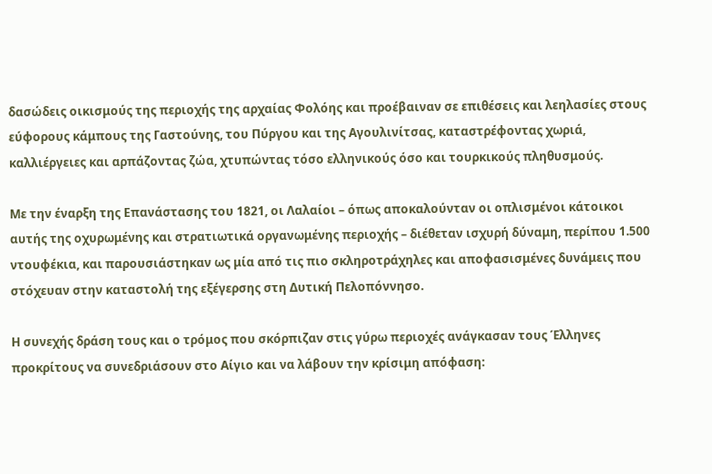δασώδεις οικισμούς της περιοχής της αρχαίας Φολόης και προέβαιναν σε επιθέσεις και λεηλασίες στους εύφορους κάμπους της Γαστούνης, του Πύργου και της Αγουλινίτσας, καταστρέφοντας χωριά, καλλιέργειες και αρπάζοντας ζώα, χτυπώντας τόσο ελληνικούς όσο και τουρκικούς πληθυσμούς.

Με την έναρξη της Επανάστασης του 1821, οι Λαλαίοι – όπως αποκαλούνταν οι οπλισμένοι κάτοικοι αυτής της οχυρωμένης και στρατιωτικά οργανωμένης περιοχής – διέθεταν ισχυρή δύναμη, περίπου 1.500 ντουφέκια, και παρουσιάστηκαν ως μία από τις πιο σκληροτράχηλες και αποφασισμένες δυνάμεις που στόχευαν στην καταστολή της εξέγερσης στη Δυτική Πελοπόννησο.

Η συνεχής δράση τους και ο τρόμος που σκόρπιζαν στις γύρω περιοχές ανάγκασαν τους Έλληνες προκρίτους να συνεδριάσουν στο Αίγιο και να λάβουν την κρίσιμη απόφαση: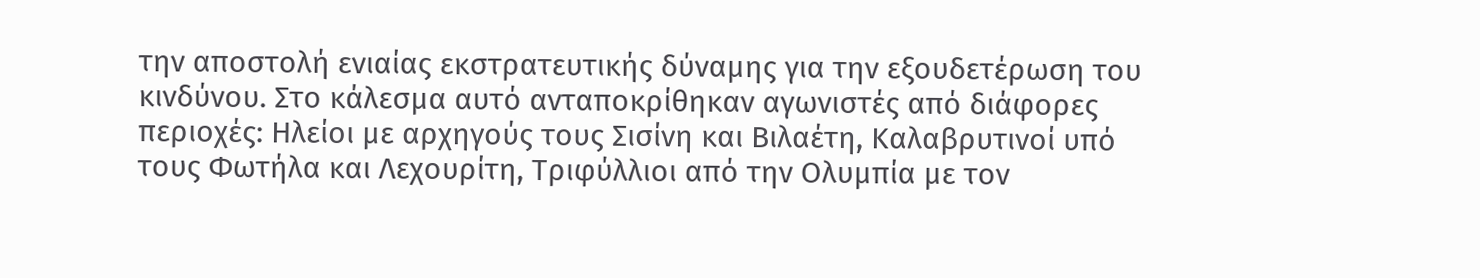την αποστολή ενιαίας εκστρατευτικής δύναμης για την εξουδετέρωση του κινδύνου. Στο κάλεσμα αυτό ανταποκρίθηκαν αγωνιστές από διάφορες περιοχές: Ηλείοι με αρχηγούς τους Σισίνη και Βιλαέτη, Καλαβρυτινοί υπό τους Φωτήλα και Λεχουρίτη, Τριφύλλιοι από την Ολυμπία με τον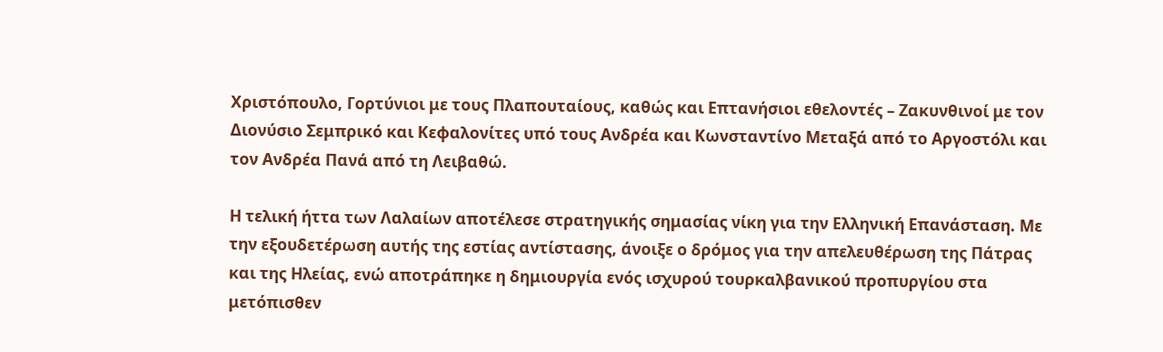Χριστόπουλο, Γορτύνιοι με τους Πλαπουταίους, καθώς και Επτανήσιοι εθελοντές – Ζακυνθινοί με τον Διονύσιο Σεμπρικό και Κεφαλονίτες υπό τους Ανδρέα και Κωνσταντίνο Μεταξά από το Αργοστόλι και τον Ανδρέα Πανά από τη Λειβαθώ.

Η τελική ήττα των Λαλαίων αποτέλεσε στρατηγικής σημασίας νίκη για την Ελληνική Επανάσταση. Με την εξουδετέρωση αυτής της εστίας αντίστασης, άνοιξε ο δρόμος για την απελευθέρωση της Πάτρας και της Ηλείας, ενώ αποτράπηκε η δημιουργία ενός ισχυρού τουρκαλβανικού προπυργίου στα μετόπισθεν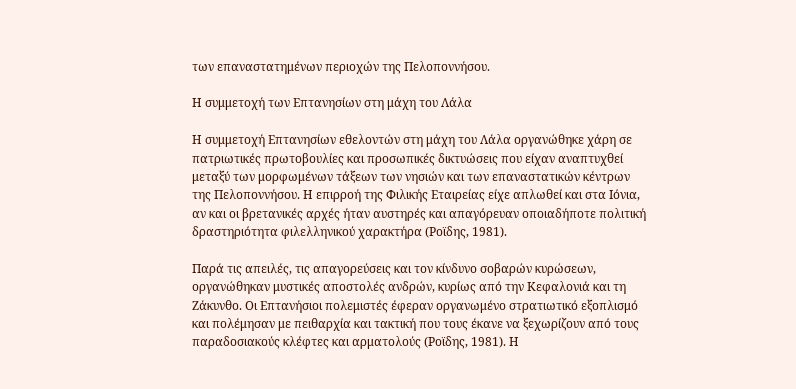των επαναστατημένων περιοχών της Πελοποννήσου.

Η συμμετοχή των Επτανησίων στη μάχη του Λάλα

Η συμμετοχή Επτανησίων εθελοντών στη μάχη του Λάλα οργανώθηκε χάρη σε πατριωτικές πρωτοβουλίες και προσωπικές δικτυώσεις που είχαν αναπτυχθεί μεταξύ των μορφωμένων τάξεων των νησιών και των επαναστατικών κέντρων της Πελοποννήσου. Η επιρροή της Φιλικής Εταιρείας είχε απλωθεί και στα Ιόνια, αν και οι βρετανικές αρχές ήταν αυστηρές και απαγόρευαν οποιαδήποτε πολιτική δραστηριότητα φιλελληνικού χαρακτήρα (Ροϊδης, 1981).

Παρά τις απειλές, τις απαγορεύσεις και τον κίνδυνο σοβαρών κυρώσεων, οργανώθηκαν μυστικές αποστολές ανδρών, κυρίως από την Κεφαλονιά και τη Ζάκυνθο. Οι Επτανήσιοι πολεμιστές έφεραν οργανωμένο στρατιωτικό εξοπλισμό και πολέμησαν με πειθαρχία και τακτική που τους έκανε να ξεχωρίζουν από τους παραδοσιακούς κλέφτες και αρματολούς (Ροϊδης, 1981). Η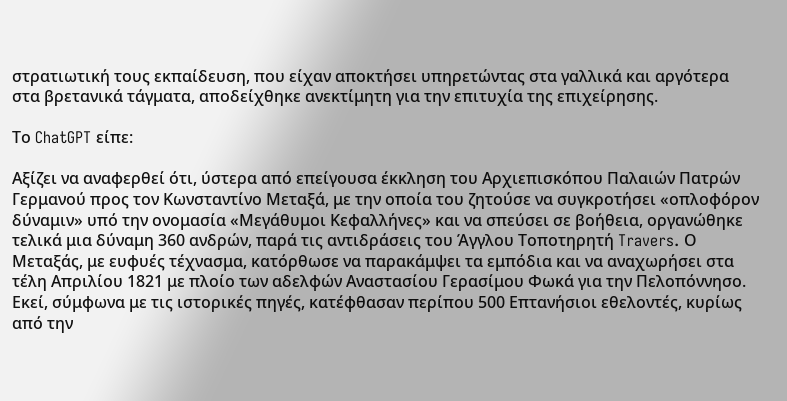στρατιωτική τους εκπαίδευση, που είχαν αποκτήσει υπηρετώντας στα γαλλικά και αργότερα στα βρετανικά τάγματα, αποδείχθηκε ανεκτίμητη για την επιτυχία της επιχείρησης.

Το ChatGPT είπε:

Αξίζει να αναφερθεί ότι, ύστερα από επείγουσα έκκληση του Αρχιεπισκόπου Παλαιών Πατρών Γερμανού προς τον Κωνσταντίνο Μεταξά, με την οποία του ζητούσε να συγκροτήσει «οπλοφόρον δύναμιν» υπό την ονομασία «Μεγάθυμοι Κεφαλλήνες» και να σπεύσει σε βοήθεια, οργανώθηκε τελικά μια δύναμη 360 ανδρών, παρά τις αντιδράσεις του Άγγλου Τοποτηρητή Travers. Ο Μεταξάς, με ευφυές τέχνασμα, κατόρθωσε να παρακάμψει τα εμπόδια και να αναχωρήσει στα τέλη Απριλίου 1821 με πλοίο των αδελφών Αναστασίου Γερασίμου Φωκά για την Πελοπόννησο. Εκεί, σύμφωνα με τις ιστορικές πηγές, κατέφθασαν περίπου 500 Επτανήσιοι εθελοντές, κυρίως από την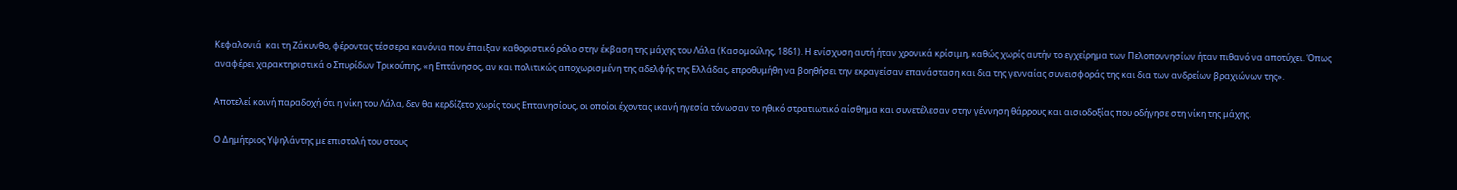Κεφαλονιά  και τη Ζάκυνθο, φέροντας τέσσερα κανόνια που έπαιξαν καθοριστικό ρόλο στην έκβαση της μάχης του Λάλα (Κασομούλης, 1861). Η ενίσχυση αυτή ήταν χρονικά κρίσιμη, καθώς χωρίς αυτήν το εγχείρημα των Πελοποννησίων ήταν πιθανό να αποτύχει. Όπως αναφέρει χαρακτηριστικά ο Σπυρίδων Τρικούπης, «η Επτάνησος, αν και πολιτικώς αποχωρισμένη της αδελφής της Ελλάδας, επροθυμήθη να βοηθήσει την εκραγείσαν επανάσταση και δια της γενναίας συνεισφοράς της και δια των ανδρείων βραχιώνων της».

Αποτελεί κοινή παραδοχή ότι η νίκη του Λάλα, δεν θα κερδίζετο χωρίς τους Επτανησίους, οι οποίοι έχοντας ικανή ηγεσία τόνωσαν το ηθικό στρατιωτικό αίσθημα και συνετέλεσαν στην γέννηση θάρρους και αισιοδοξίας που οδήγησε στη νίκη της μάχης.

Ο Δημήτριος Υψηλάντης με επιστολή του στους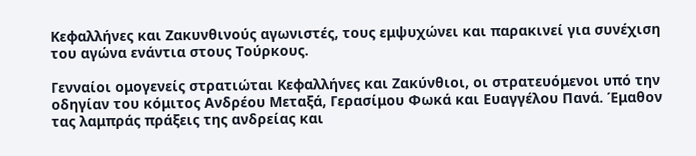Κεφαλλήνες και Ζακυνθινούς αγωνιστές, τους εμψυχώνει και παρακινεί για συνέχιση του αγώνα ενάντια στους Τούρκους.

Γενναίοι ομογενείς στρατιώται Κεφαλλήνες και Ζακύνθιοι, οι στρατευόμενοι υπό την οδηγίαν του κόμιτος Ανδρέου Μεταξά, Γερασίμου Φωκά και Ευαγγέλου Πανά. Έμαθον τας λαμπράς πράξεις της ανδρείας και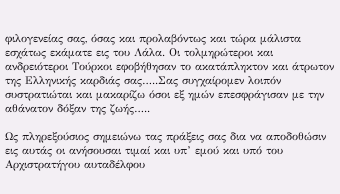φιλογενείας σας, όσας και προλαβόντως και τώρα μάλιστα εσχάτως εκάματε εις του Λάλα. Οι τολμηρώτεροι και ανδρειότεροι Τούρκοι εφοβήθησαν το ακατάπληκτον και άτρωτον της Ελληνικής καρδιάς σας…..Σας συγχαίρομεν λοιπόν συστρατιώται και μακαρίζω όσοι εξ ημών επεσφράγισαν με την αθάνατον δόξαν της ζωής…..

Ως πληρεξούσιος σημειώνω τας πράξεις σας δια να αποδοθώσιν εις αυτάς οι ανήσουσαι τιμαί και υπ’ εμού και υπό του Αρχιστρατήγου αυταδέλφου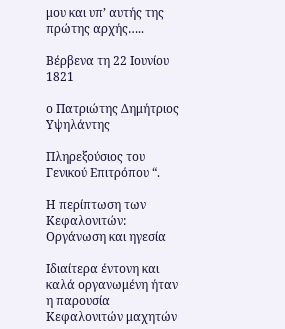μου και υπ’ αυτής της πρώτης αρχής…..

Βέρβενα τη 22 Ιουνίου 1821

ο Πατριώτης Δημήτριος Υψηλάντης

Πληρεξούσιος του Γενικού Επιτρόπου “.

Η περίπτωση των Κεφαλονιτών: Οργάνωση και ηγεσία

Ιδιαίτερα έντονη και καλά οργανωμένη ήταν η παρουσία Κεφαλονιτών μαχητών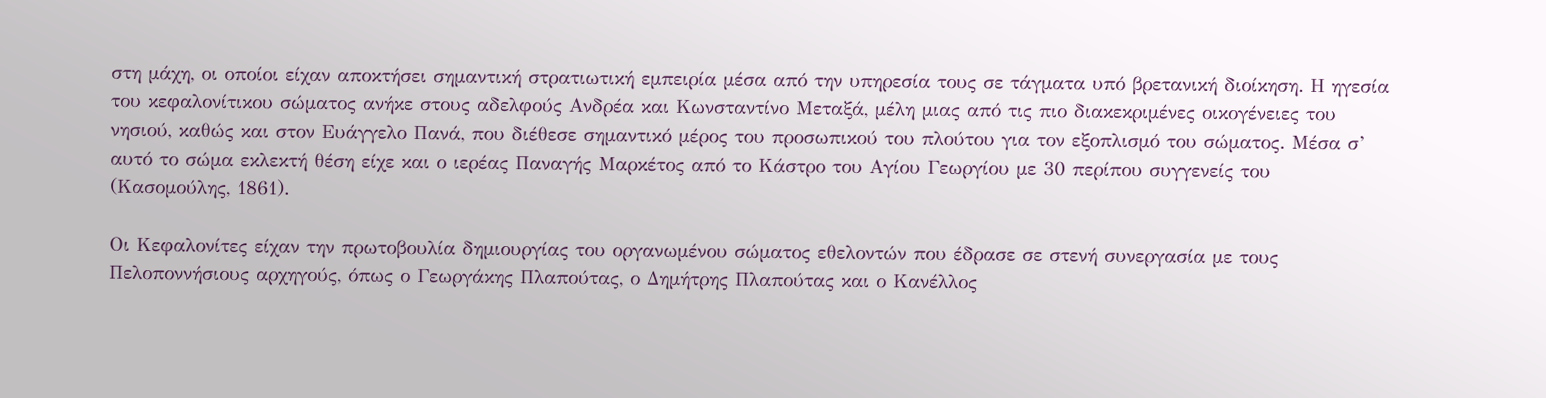στη μάχη, οι οποίοι είχαν αποκτήσει σημαντική στρατιωτική εμπειρία μέσα από την υπηρεσία τους σε τάγματα υπό βρετανική διοίκηση. Η ηγεσία του κεφαλονίτικου σώματος ανήκε στους αδελφούς Ανδρέα και Κωνσταντίνο Μεταξά, μέλη μιας από τις πιο διακεκριμένες οικογένειες του νησιού, καθώς και στον Ευάγγελο Πανά, που διέθεσε σημαντικό μέρος του προσωπικού του πλούτου για τον εξοπλισμό του σώματος. Μέσα σ’ αυτό το σώμα εκλεκτή θέση είχε και ο ιερέας Παναγής Μαρκέτος από το Κάστρο του Αγίου Γεωργίου με 30 περίπου συγγενείς του (Κασομούλης, 1861).

Οι Κεφαλονίτες είχαν την πρωτοβουλία δημιουργίας του οργανωμένου σώματος εθελοντών που έδρασε σε στενή συνεργασία με τους Πελοποννήσιους αρχηγούς, όπως ο Γεωργάκης Πλαπούτας, ο Δημήτρης Πλαπούτας και ο Κανέλλος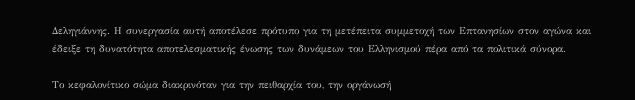Δεληγιάννης. Η συνεργασία αυτή αποτέλεσε πρότυπο για τη μετέπειτα συμμετοχή των Επτανησίων στον αγώνα και έδειξε τη δυνατότητα αποτελεσματικής ένωσης των δυνάμεων του Ελληνισμού πέρα από τα πολιτικά σύνορα.

Το κεφαλονίτικο σώμα διακρινόταν για την πειθαρχία του, την οργάνωσή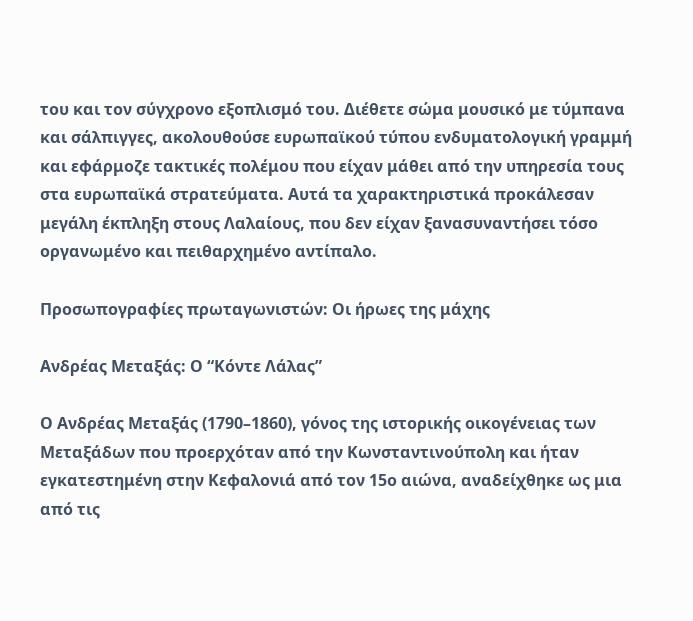του και τον σύγχρονο εξοπλισμό του. Διέθετε σώμα μουσικό με τύμπανα και σάλπιγγες, ακολουθούσε ευρωπαϊκού τύπου ενδυματολογική γραμμή και εφάρμοζε τακτικές πολέμου που είχαν μάθει από την υπηρεσία τους στα ευρωπαϊκά στρατεύματα. Αυτά τα χαρακτηριστικά προκάλεσαν μεγάλη έκπληξη στους Λαλαίους, που δεν είχαν ξανασυναντήσει τόσο οργανωμένο και πειθαρχημένο αντίπαλο.

Προσωπογραφίες πρωταγωνιστών: Οι ήρωες της μάχης

Ανδρέας Μεταξάς: Ο “Κόντε Λάλας”

Ο Ανδρέας Μεταξάς (1790–1860), γόνος της ιστορικής οικογένειας των Μεταξάδων που προερχόταν από την Κωνσταντινούπολη και ήταν εγκατεστημένη στην Κεφαλονιά από τον 15ο αιώνα, αναδείχθηκε ως μια από τις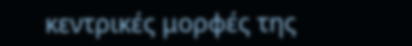κεντρικές μορφές της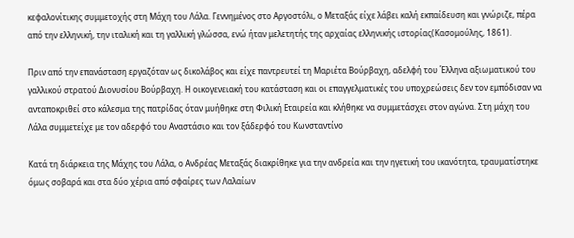κεφαλονίτικης συμμετοχής στη Μάχη του Λάλα. Γεννημένος στο Αργοστόλι, ο Μεταξάς είχε λάβει καλή εκπαίδευση και γνώριζε, πέρα από την ελληνική, την ιταλική και τη γαλλική γλώσσα, ενώ ήταν μελετητής της αρχαίας ελληνικής ιστορίας(Κασομούλης, 1861).

Πριν από την επανάσταση εργαζόταν ως δικολάβος και είχε παντρευτεί τη Μαριέτα Βούρβαχη, αδελφή του Έλληνα αξιωματικού του γαλλικού στρατού Διονυσίου Βούρβαχη. Η οικογενειακή του κατάσταση και οι επαγγελματικές του υποχρεώσεις δεν τον εμπόδισαν να ανταποκριθεί στο κάλεσμα της πατρίδας όταν μυήθηκε στη Φιλική Εταιρεία και κλήθηκε να συμμετάσχει στον αγώνα. Στη μάχη του Λάλα συμμετείχε με τον αδερφό του Αναστάσιο και τον ξάδερφό του Κωνσταντίνο

Κατά τη διάρκεια της Μάχης του Λάλα, ο Ανδρέας Μεταξάς διακρίθηκε για την ανδρεία και την ηγετική του ικανότητα, τραυματίστηκε όμως σοβαρά και στα δύο χέρια από σφαίρες των Λαλαίων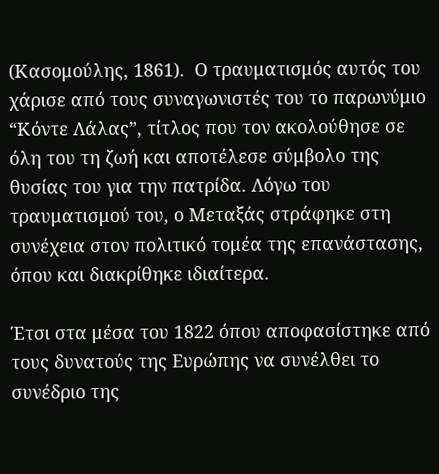(Κασομούλης, 1861).  Ο τραυματισμός αυτός του χάρισε από τους συναγωνιστές του το παρωνύμιο “Κόντε Λάλας”, τίτλος που τον ακολούθησε σε όλη του τη ζωή και αποτέλεσε σύμβολο της θυσίας του για την πατρίδα. Λόγω του τραυματισμού του, ο Μεταξάς στράφηκε στη συνέχεια στον πολιτικό τομέα της επανάστασης, όπου και διακρίθηκε ιδιαίτερα.

Έτσι στα μέσα του 1822 όπου αποφασίστηκε από τους δυνατούς της Ευρώπης να συνέλθει το συνέδριο της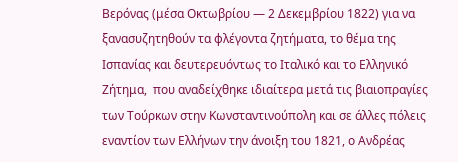Βερόνας (μέσα Οκτωβρίου — 2 Δεκεμβρίου 1822) για να ξανασυζητηθούν τα φλέγοντα ζητήματα, το θέμα της Ισπανίας και δευτερευόντως το Ιταλικό και το Ελληνικό  Ζήτημα,  που αναδείχθηκε ιδιαίτερα μετά τις βιαιοπραγίες των Τούρκων στην Κωνσταντινούπολη και σε άλλες πόλεις εναντίον των Ελλήνων την άνοιξη του 1821, ο Ανδρέας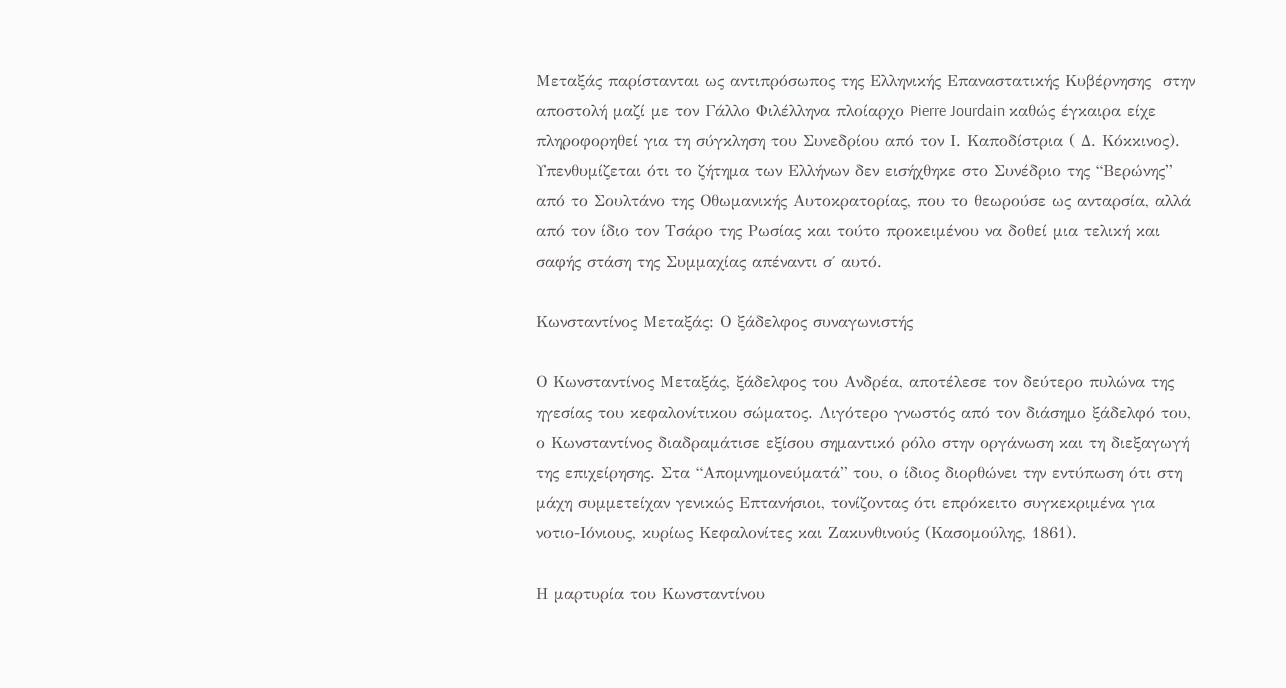Μεταξάς παρίστανται ως αντιπρόσωπος της Ελληνικής Επαναστατικής Κυβέρνησης  στην αποστολή μαζί με τον Γάλλο Φιλέλληνα πλοίαρχο Pierre Jourdain καθώς έγκαιρα είχε πληροφορηθεί για τη σύγκληση του Συνεδρίου από τον Ι. Καποδίστρια ( Δ. Κόκκινος). Υπενθυμίζεται ότι το ζήτημα των Ελλήνων δεν εισήχθηκε στο Συνέδριο της “Βερώνης” από το Σουλτάνο της Οθωμανικής Αυτοκρατορίας, που το θεωρούσε ως ανταρσία, αλλά από τον ίδιο τον Τσάρο της Ρωσίας και τούτο προκειμένου να δοθεί μια τελική και σαφής στάση της Συμμαχίας απέναντι σ΄ αυτό.

Κωνσταντίνος Μεταξάς: Ο ξάδελφος συναγωνιστής

Ο Κωνσταντίνος Μεταξάς, ξάδελφος του Ανδρέα, αποτέλεσε τον δεύτερο πυλώνα της ηγεσίας του κεφαλονίτικου σώματος. Λιγότερο γνωστός από τον διάσημο ξάδελφό του, ο Κωνσταντίνος διαδραμάτισε εξίσου σημαντικό ρόλο στην οργάνωση και τη διεξαγωγή της επιχείρησης. Στα “Απομνημονεύματά” του, ο ίδιος διορθώνει την εντύπωση ότι στη μάχη συμμετείχαν γενικώς Επτανήσιοι, τονίζοντας ότι επρόκειτο συγκεκριμένα για νοτιο-Ιόνιους, κυρίως Κεφαλονίτες και Ζακυνθινούς (Κασομούλης, 1861).

Η μαρτυρία του Κωνσταντίνου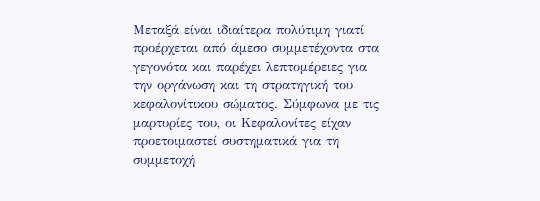Μεταξά είναι ιδιαίτερα πολύτιμη γιατί προέρχεται από άμεσο συμμετέχοντα στα γεγονότα και παρέχει λεπτομέρειες για την οργάνωση και τη στρατηγική του κεφαλονίτικου σώματος. Σύμφωνα με τις μαρτυρίες του, οι Κεφαλονίτες είχαν προετοιμαστεί συστηματικά για τη συμμετοχή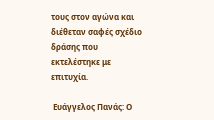τους στον αγώνα και διέθεταν σαφές σχέδιο δράσης που εκτελέστηκε με επιτυχία.

 Ευάγγελος Πανάς: Ο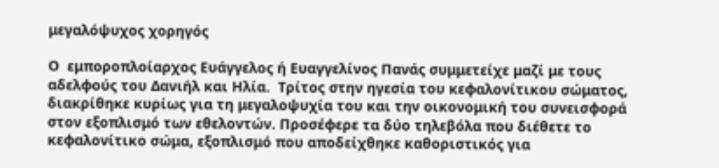μεγαλόψυχος χορηγός

Ο  εμποροπλοίαρχος Ευάγγελος ή Ευαγγελίνος Πανάς συμμετείχε μαζί με τους αδελφούς του Δανιήλ και Ηλία.  Τρίτος στην ηγεσία του κεφαλονίτικου σώματος, διακρίθηκε κυρίως για τη μεγαλοψυχία του και την οικονομική του συνεισφορά στον εξοπλισμό των εθελοντών. Προσέφερε τα δύο τηλεβόλα που διέθετε το κεφαλονίτικο σώμα, εξοπλισμό που αποδείχθηκε καθοριστικός για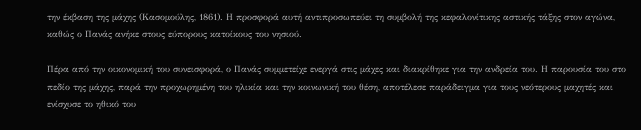την έκβαση της μάχης (Κασομούλης, 1861). Η προσφορά αυτή αντιπροσωπεύει τη συμβολή της κεφαλονίτικης αστικής τάξης στον αγώνα, καθώς ο Πανάς ανήκε στους εύπορους κατοίκους του νησιού.

Πέρα από την οικονομική του συνεισφορά, ο Πανάς συμμετείχε ενεργά στις μάχες και διακρίθηκε για την ανδρεία του. Η παρουσία του στο πεδίο της μάχης, παρά την προχωρημένη του ηλικία και την κοινωνική του θέση, αποτέλεσε παράδειγμα για τους νεότερους μαχητές και ενίσχυσε το ηθικό του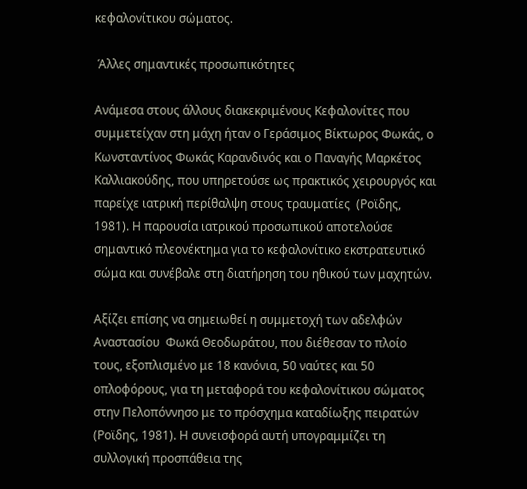κεφαλονίτικου σώματος.

 Άλλες σημαντικές προσωπικότητες

Ανάμεσα στους άλλους διακεκριμένους Κεφαλονίτες που συμμετείχαν στη μάχη ήταν ο Γεράσιμος Βίκτωρος Φωκάς, ο Κωνσταντίνος Φωκάς Καρανδινός και ο Παναγής Μαρκέτος Καλλιακούδης, που υπηρετούσε ως πρακτικός χειρουργός και παρείχε ιατρική περίθαλψη στους τραυματίες  (Ροϊδης, 1981). Η παρουσία ιατρικού προσωπικού αποτελούσε σημαντικό πλεονέκτημα για το κεφαλονίτικο εκστρατευτικό σώμα και συνέβαλε στη διατήρηση του ηθικού των μαχητών.

Αξίζει επίσης να σημειωθεί η συμμετοχή των αδελφών Αναστασίου  Φωκά Θεοδωράτου, που διέθεσαν το πλοίο τους, εξοπλισμένο με 18 κανόνια, 50 ναύτες και 50 οπλοφόρους, για τη μεταφορά του κεφαλονίτικου σώματος στην Πελοπόννησο με το πρόσχημα καταδίωξης πειρατών (Ροϊδης, 1981). Η συνεισφορά αυτή υπογραμμίζει τη συλλογική προσπάθεια της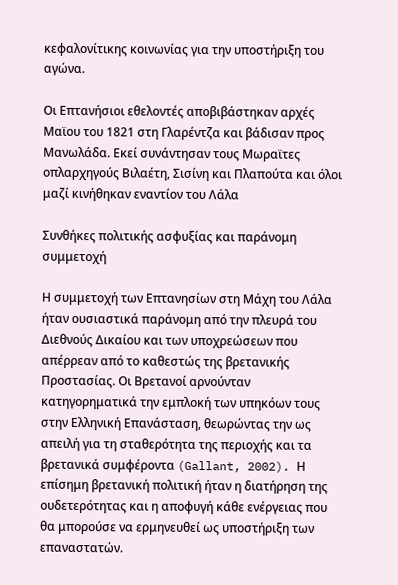κεφαλονίτικης κοινωνίας για την υποστήριξη του αγώνα.

Οι Επτανήσιοι εθελοντές αποβιβάστηκαν αρχές Μαϊου του 1821 στη Γλαρέντζα και βάδισαν προς Μανωλάδα. Εκεί συνάντησαν τους Μωραϊτες οπλαρχηγούς Βιλαέτη, Σισίνη και Πλαπούτα και όλοι μαζί κινήθηκαν εναντίον του Λάλα

Συνθήκες πολιτικής ασφυξίας και παράνομη συμμετοχή

Η συμμετοχή των Επτανησίων στη Μάχη του Λάλα ήταν ουσιαστικά παράνομη από την πλευρά του Διεθνούς Δικαίου και των υποχρεώσεων που απέρρεαν από το καθεστώς της βρετανικής Προστασίας. Οι Βρετανοί αρνούνταν κατηγορηματικά την εμπλοκή των υπηκόων τους στην Ελληνική Επανάσταση, θεωρώντας την ως απειλή για τη σταθερότητα της περιοχής και τα βρετανικά συμφέροντα (Gallant, 2002). Η επίσημη βρετανική πολιτική ήταν η διατήρηση της ουδετερότητας και η αποφυγή κάθε ενέργειας που θα μπορούσε να ερμηνευθεί ως υποστήριξη των επαναστατών.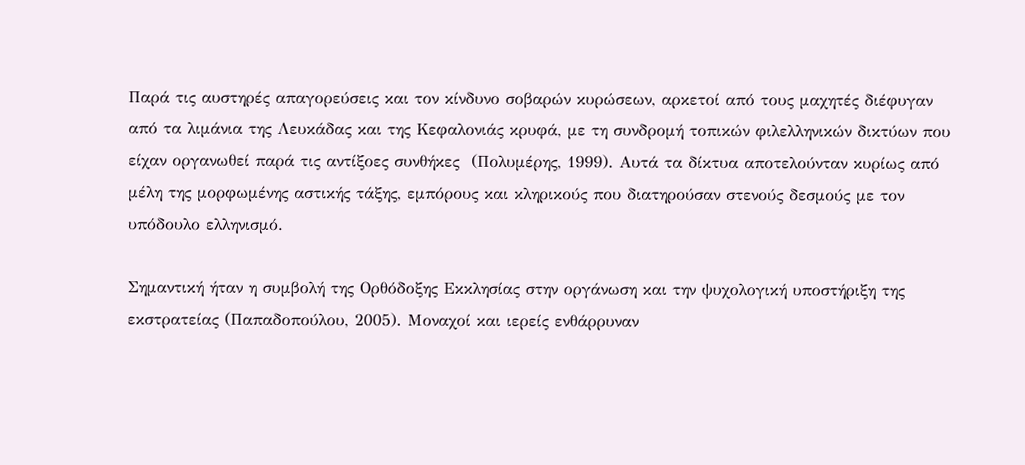Παρά τις αυστηρές απαγορεύσεις και τον κίνδυνο σοβαρών κυρώσεων, αρκετοί από τους μαχητές διέφυγαν από τα λιμάνια της Λευκάδας και της Κεφαλονιάς κρυφά, με τη συνδρομή τοπικών φιλελληνικών δικτύων που είχαν οργανωθεί παρά τις αντίξοες συνθήκες  (Πολυμέρης, 1999). Αυτά τα δίκτυα αποτελούνταν κυρίως από μέλη της μορφωμένης αστικής τάξης, εμπόρους και κληρικούς που διατηρούσαν στενούς δεσμούς με τον υπόδουλο ελληνισμό.

Σημαντική ήταν η συμβολή της Ορθόδοξης Εκκλησίας στην οργάνωση και την ψυχολογική υποστήριξη της εκστρατείας (Παπαδοπούλου, 2005). Μοναχοί και ιερείς ενθάρρυναν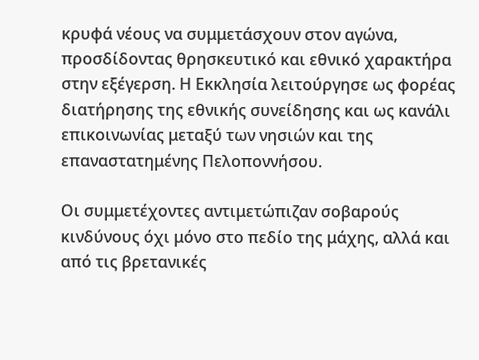κρυφά νέους να συμμετάσχουν στον αγώνα, προσδίδοντας θρησκευτικό και εθνικό χαρακτήρα στην εξέγερση. Η Εκκλησία λειτούργησε ως φορέας διατήρησης της εθνικής συνείδησης και ως κανάλι επικοινωνίας μεταξύ των νησιών και της επαναστατημένης Πελοποννήσου.

Οι συμμετέχοντες αντιμετώπιζαν σοβαρούς κινδύνους όχι μόνο στο πεδίο της μάχης, αλλά και από τις βρετανικές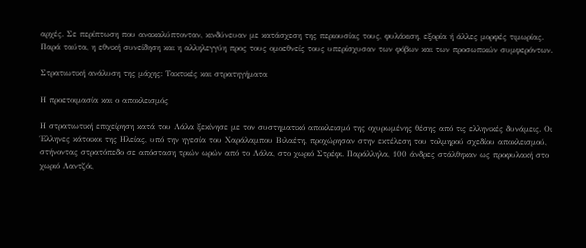αρχές. Σε περίπτωση που ανακαλύπτονταν, κινδύνευαν με κατάσχεση της περιουσίας τους, φυλάκιση, εξορία ή άλλες μορφές τιμωρίας. Παρά ταύτα, η εθνική συνείδηση και η αλληλεγγύη προς τους ομοεθνείς τους υπερίσχυσαν των φόβων και των προσωπικών συμφερόντων.

Στρατιωτική ανάλυση της μάχης: Τακτικές και στρατηγήματα

Η προετοιμασία και ο αποκλεισμός

Η στρατιωτική επιχείρηση κατά του Λάλα ξεκίνησε με τον συστηματικό αποκλεισμό της οχυρωμένης θέσης από τις ελληνικές δυνάμεις. Οι Έλληνες κάτοικοι της Ηλείας, υπό την ηγεσία του Χαράλαμπου Βιλαέτη, προχώρησαν στην εκτέλεση του τολμηρού σχεδίου αποκλεισμού, στήνοντας στρατόπεδο σε απόσταση τριών ωρών από το Λάλα, στο χωριό Στρέφι. Παράλληλα, 100 άνδρες στάλθηκαν ως προφυλακή στο χωριό Λαντζόι,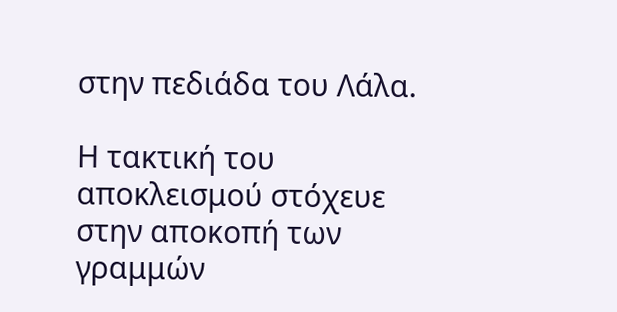στην πεδιάδα του Λάλα.

Η τακτική του αποκλεισμού στόχευε στην αποκοπή των γραμμών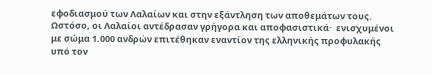εφοδιασμού των Λαλαίων και στην εξάντληση των αποθεμάτων τους. Ωστόσο, οι Λαλαίοι αντέδρασαν γρήγορα και αποφασιστικά·  ενισχυμένοι με σώμα 1.000 ανδρών επιτέθηκαν εναντίον της ελληνικής προφυλακής υπό τον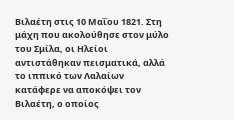Βιλαέτη στις 10 Μαΐου 1821. Στη μάχη που ακολούθησε στον μύλο του Σμίλα, οι Ηλείοι αντιστάθηκαν πεισματικά, αλλά το ιππικό των Λαλαίων κατάφερε να αποκόψει τον Βιλαέτη, ο οποίος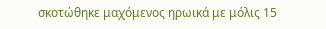σκοτώθηκε μαχόμενος ηρωικά με μόλις 15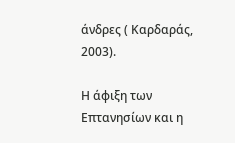άνδρες ( Καρδαράς, 2003).

Η άφιξη των Επτανησίων και η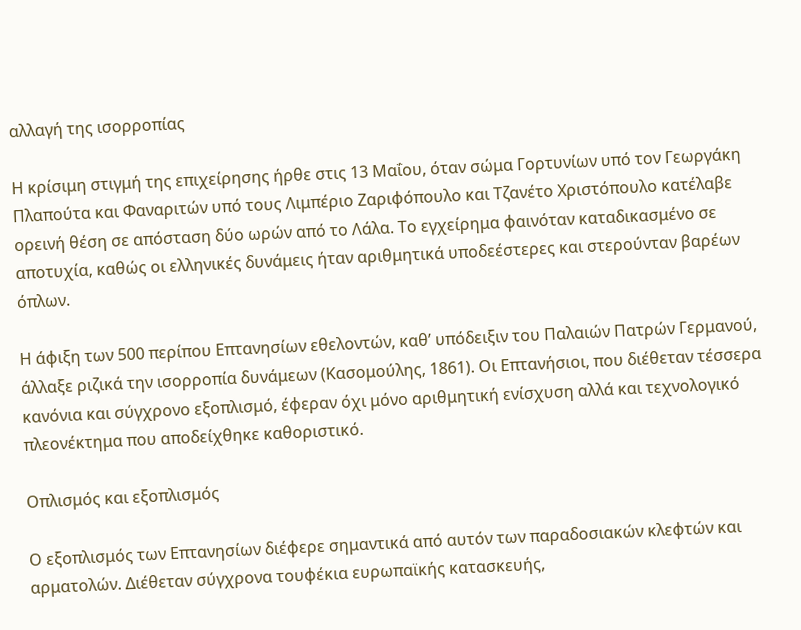αλλαγή της ισορροπίας

Η κρίσιμη στιγμή της επιχείρησης ήρθε στις 13 Μαΐου, όταν σώμα Γορτυνίων υπό τον Γεωργάκη Πλαπούτα και Φαναριτών υπό τους Λιμπέριο Ζαριφόπουλο και Τζανέτο Χριστόπουλο κατέλαβε ορεινή θέση σε απόσταση δύο ωρών από το Λάλα. Το εγχείρημα φαινόταν καταδικασμένο σε αποτυχία, καθώς οι ελληνικές δυνάμεις ήταν αριθμητικά υποδεέστερες και στερούνταν βαρέων όπλων.

Η άφιξη των 500 περίπου Επτανησίων εθελοντών, καθ’ υπόδειξιν του Παλαιών Πατρών Γερμανού, άλλαξε ριζικά την ισορροπία δυνάμεων (Κασομούλης, 1861). Οι Επτανήσιοι, που διέθεταν τέσσερα κανόνια και σύγχρονο εξοπλισμό, έφεραν όχι μόνο αριθμητική ενίσχυση αλλά και τεχνολογικό πλεονέκτημα που αποδείχθηκε καθοριστικό.

Οπλισμός και εξοπλισμός

Ο εξοπλισμός των Επτανησίων διέφερε σημαντικά από αυτόν των παραδοσιακών κλεφτών και αρματολών. Διέθεταν σύγχρονα τουφέκια ευρωπαϊκής κατασκευής,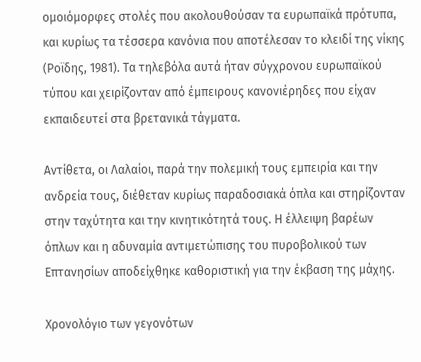ομοιόμορφες στολές που ακολουθούσαν τα ευρωπαϊκά πρότυπα, και κυρίως τα τέσσερα κανόνια που αποτέλεσαν το κλειδί της νίκης (Ροϊδης, 1981). Τα τηλεβόλα αυτά ήταν σύγχρονου ευρωπαϊκού τύπου και χειρίζονταν από έμπειρους κανονιέρηδες που είχαν εκπαιδευτεί στα βρετανικά τάγματα.

Αντίθετα, οι Λαλαίοι, παρά την πολεμική τους εμπειρία και την ανδρεία τους, διέθεταν κυρίως παραδοσιακά όπλα και στηρίζονταν στην ταχύτητα και την κινητικότητά τους. Η έλλειψη βαρέων όπλων και η αδυναμία αντιμετώπισης του πυροβολικού των Επτανησίων αποδείχθηκε καθοριστική για την έκβαση της μάχης.

Χρονολόγιο των γεγονότων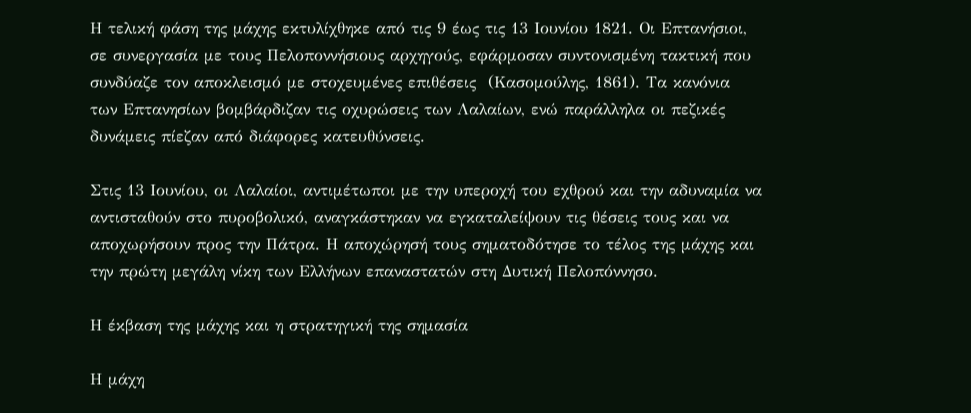Η τελική φάση της μάχης εκτυλίχθηκε από τις 9 έως τις 13 Ιουνίου 1821. Οι Επτανήσιοι, σε συνεργασία με τους Πελοποννήσιους αρχηγούς, εφάρμοσαν συντονισμένη τακτική που συνδύαζε τον αποκλεισμό με στοχευμένες επιθέσεις  (Κασομούλης, 1861). Τα κανόνια των Επτανησίων βομβάρδιζαν τις οχυρώσεις των Λαλαίων, ενώ παράλληλα οι πεζικές δυνάμεις πίεζαν από διάφορες κατευθύνσεις.

Στις 13 Ιουνίου, οι Λαλαίοι, αντιμέτωποι με την υπεροχή του εχθρού και την αδυναμία να αντισταθούν στο πυροβολικό, αναγκάστηκαν να εγκαταλείψουν τις θέσεις τους και να αποχωρήσουν προς την Πάτρα. Η αποχώρησή τους σηματοδότησε το τέλος της μάχης και την πρώτη μεγάλη νίκη των Ελλήνων επαναστατών στη Δυτική Πελοπόννησο.

Η έκβαση της μάχης και η στρατηγική της σημασία

Η μάχη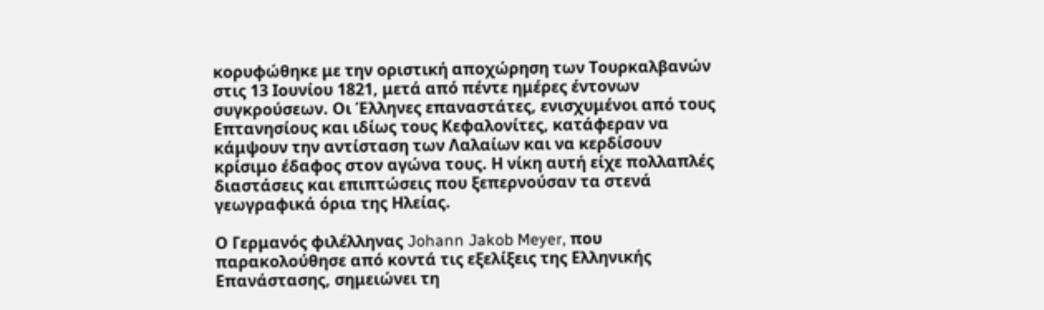κορυφώθηκε με την οριστική αποχώρηση των Τουρκαλβανών στις 13 Ιουνίου 1821, μετά από πέντε ημέρες έντονων συγκρούσεων. Οι Έλληνες επαναστάτες, ενισχυμένοι από τους Επτανησίους και ιδίως τους Κεφαλονίτες, κατάφεραν να κάμψουν την αντίσταση των Λαλαίων και να κερδίσουν  κρίσιμο έδαφος στον αγώνα τους. Η νίκη αυτή είχε πολλαπλές διαστάσεις και επιπτώσεις που ξεπερνούσαν τα στενά γεωγραφικά όρια της Ηλείας.

Ο Γερμανός φιλέλληνας Johann Jakob Meyer, που παρακολούθησε από κοντά τις εξελίξεις της Ελληνικής Επανάστασης, σημειώνει τη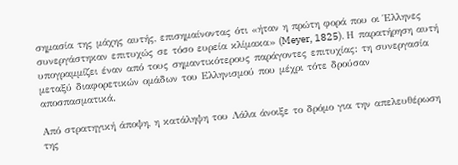σημασία της μάχης αυτής, επισημαίνοντας ότι «ήταν η πρώτη φορά που οι Έλληνες συνεργάστηκαν επιτυχώς σε τόσο ευρεία κλίμακα» (Meyer, 1825). Η παρατήρηση αυτή υπογραμμίζει έναν από τους σημαντικότερους παράγοντες επιτυχίας: τη συνεργασία μεταξύ διαφορετικών ομάδων του Ελληνισμού που μέχρι τότε δρούσαν αποσπασματικά.

Από στρατηγική άποψη, η κατάληψη του Λάλα άνοιξε το δρόμο για την απελευθέρωση της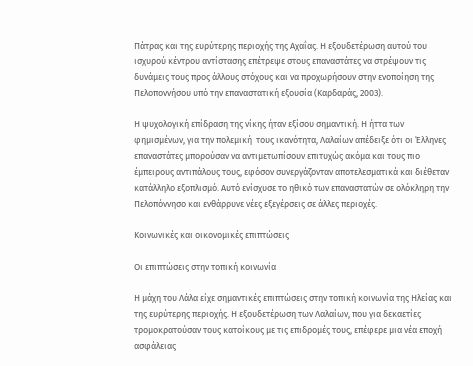Πάτρας και της ευρύτερης περιοχής της Αχαΐας. Η εξουδετέρωση αυτού του ισχυρού κέντρου αντίστασης επέτρεψε στους επαναστάτες να στρέψουν τις δυνάμεις τους προς άλλους στόχους και να προχωρήσουν στην ενοποίηση της Πελοποννήσου υπό την επαναστατική εξουσία (Καρδαράς, 2003).

Η ψυχολογική επίδραση της νίκης ήταν εξίσου σημαντική. Η ήττα των φημισμένων, για την πολεμική  τους ικανότητα, Λαλαίων απέδειξε ότι οι Έλληνες επαναστάτες μπορούσαν να αντιμετωπίσουν επιτυχώς ακόμα και τους πιο έμπειρους αντιπάλους τους, εφόσον συνεργάζονταν αποτελεσματικά και διέθεταν κατάλληλο εξοπλισμό. Αυτό ενίσχυσε το ηθικό των επαναστατών σε ολόκληρη την Πελοπόννησο και ενθάρρυνε νέες εξεγέρσεις σε άλλες περιοχές.

Κοινωνικές και οικονομικές επιπτώσεις

Οι επιπτώσεις στην τοπική κοινωνία

Η μάχη του Λάλα είχε σημαντικές επιπτώσεις στην τοπική κοινωνία της Ηλείας και της ευρύτερης περιοχής. Η εξουδετέρωση των Λαλαίων, που για δεκαετίες τρομοκρατούσαν τους κατοίκους με τις επιδρομές τους, επέφερε μια νέα εποχή ασφάλειας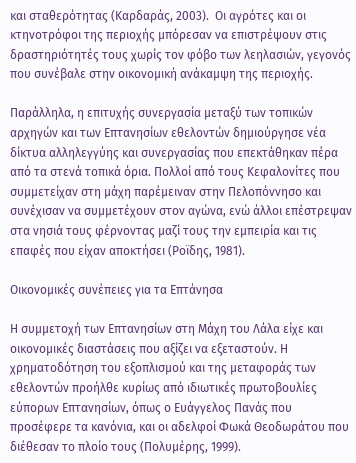και σταθερότητας (Καρδαράς, 2003).  Οι αγρότες και οι κτηνοτρόφοι της περιοχής μπόρεσαν να επιστρέψουν στις δραστηριότητές τους χωρίς τον φόβο των λεηλασιών, γεγονός που συνέβαλε στην οικονομική ανάκαμψη της περιοχής.

Παράλληλα, η επιτυχής συνεργασία μεταξύ των τοπικών αρχηγών και των Επτανησίων εθελοντών δημιούργησε νέα δίκτυα αλληλεγγύης και συνεργασίας που επεκτάθηκαν πέρα από τα στενά τοπικά όρια. Πολλοί από τους Κεφαλονίτες που συμμετείχαν στη μάχη παρέμειναν στην Πελοπόννησο και συνέχισαν να συμμετέχουν στον αγώνα, ενώ άλλοι επέστρεψαν στα νησιά τους φέρνοντας μαζί τους την εμπειρία και τις επαφές που είχαν αποκτήσει (Ροϊδης, 1981).

Οικονομικές συνέπειες για τα Επτάνησα

Η συμμετοχή των Επτανησίων στη Μάχη του Λάλα είχε και οικονομικές διαστάσεις που αξίζει να εξεταστούν. Η χρηματοδότηση του εξοπλισμού και της μεταφοράς των εθελοντών προήλθε κυρίως από ιδιωτικές πρωτοβουλίες εύπορων Επτανησίων, όπως ο Ευάγγελος Πανάς που προσέφερε τα κανόνια, και οι αδελφοί Φωκά Θεοδωράτου που διέθεσαν το πλοίο τους (Πολυμέρης, 1999).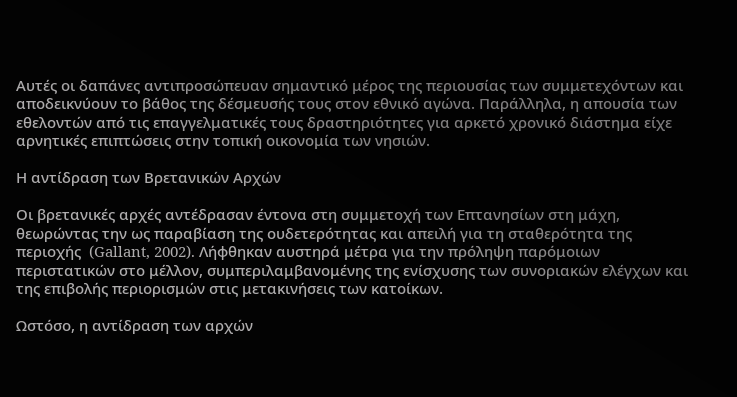Αυτές οι δαπάνες αντιπροσώπευαν σημαντικό μέρος της περιουσίας των συμμετεχόντων και αποδεικνύουν το βάθος της δέσμευσής τους στον εθνικό αγώνα. Παράλληλα, η απουσία των εθελοντών από τις επαγγελματικές τους δραστηριότητες για αρκετό χρονικό διάστημα είχε αρνητικές επιπτώσεις στην τοπική οικονομία των νησιών.

Η αντίδραση των Βρετανικών Αρχών

Οι βρετανικές αρχές αντέδρασαν έντονα στη συμμετοχή των Επτανησίων στη μάχη, θεωρώντας την ως παραβίαση της ουδετερότητας και απειλή για τη σταθερότητα της περιοχής  (Gallant, 2002). Λήφθηκαν αυστηρά μέτρα για την πρόληψη παρόμοιων περιστατικών στο μέλλον, συμπεριλαμβανομένης της ενίσχυσης των συνοριακών ελέγχων και της επιβολής περιορισμών στις μετακινήσεις των κατοίκων.

Ωστόσο, η αντίδραση των αρχών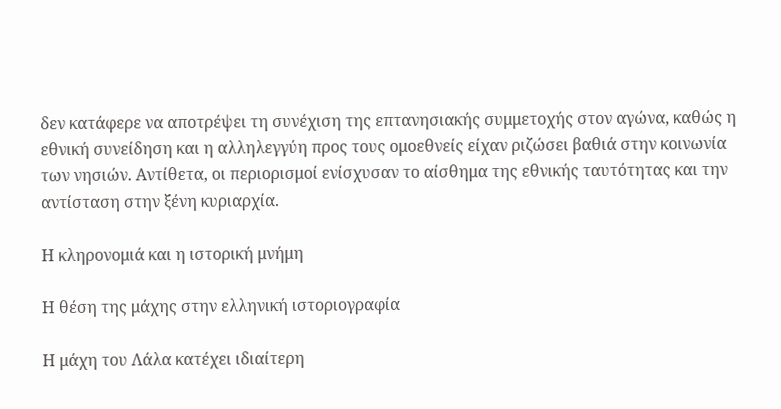δεν κατάφερε να αποτρέψει τη συνέχιση της επτανησιακής συμμετοχής στον αγώνα, καθώς η εθνική συνείδηση και η αλληλεγγύη προς τους ομοεθνείς είχαν ριζώσει βαθιά στην κοινωνία των νησιών. Αντίθετα, οι περιορισμοί ενίσχυσαν το αίσθημα της εθνικής ταυτότητας και την αντίσταση στην ξένη κυριαρχία.

Η κληρονομιά και η ιστορική μνήμη

Η θέση της μάχης στην ελληνική ιστοριογραφία

Η μάχη του Λάλα κατέχει ιδιαίτερη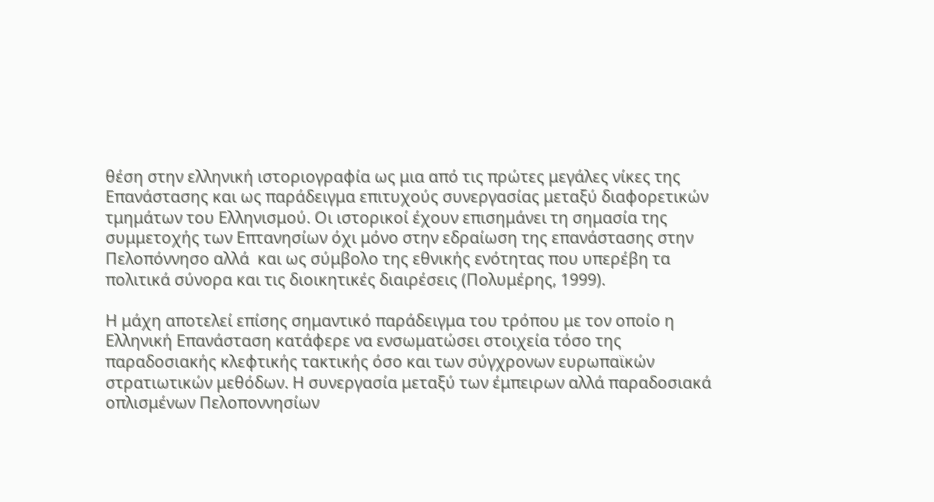θέση στην ελληνική ιστοριογραφία ως μια από τις πρώτες μεγάλες νίκες της Επανάστασης και ως παράδειγμα επιτυχούς συνεργασίας μεταξύ διαφορετικών τμημάτων του Ελληνισμού. Οι ιστορικοί έχουν επισημάνει τη σημασία της συμμετοχής των Επτανησίων όχι μόνο στην εδραίωση της επανάστασης στην Πελοπόννησο αλλά  και ως σύμβολο της εθνικής ενότητας που υπερέβη τα πολιτικά σύνορα και τις διοικητικές διαιρέσεις (Πολυμέρης, 1999).

Η μάχη αποτελεί επίσης σημαντικό παράδειγμα του τρόπου με τον οποίο η Ελληνική Επανάσταση κατάφερε να ενσωματώσει στοιχεία τόσο της παραδοσιακής κλεφτικής τακτικής όσο και των σύγχρονων ευρωπαϊκών στρατιωτικών μεθόδων. Η συνεργασία μεταξύ των έμπειρων αλλά παραδοσιακά οπλισμένων Πελοποννησίων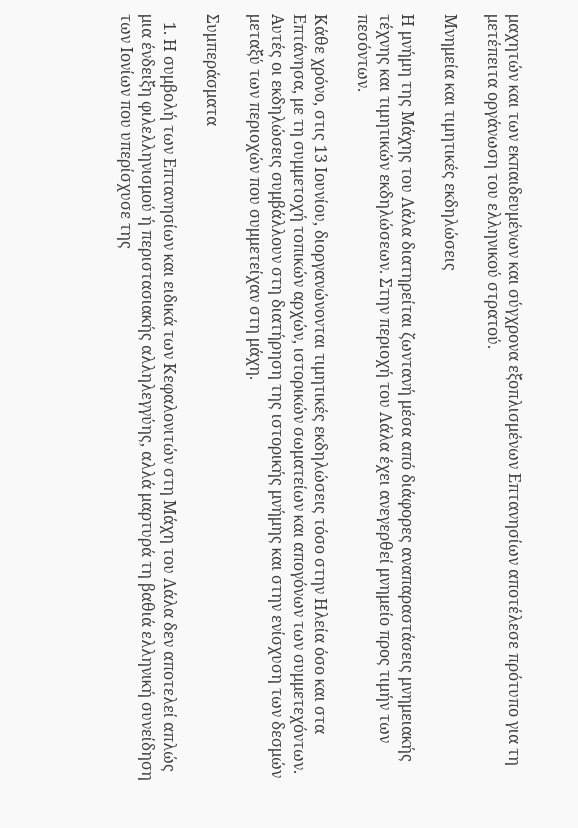μαχητών και των εκπαιδευμένων και σύγχρονα εξοπλισμένων Επτανησίων αποτέλεσε πρότυπο για τη μετέπειτα οργάνωση του ελληνικού στρατού.

Μνημεία και τιμητικές εκδηλώσεις

Η μνήμη της Μάχης του Λάλα διατηρείται ζωντανή μέσα από διάφορες αναπαραστάσεις μνημειακής τέχνης και τιμητικών εκδηλώσεων. Στην περιοχή του Λάλα έχει ανεγερθεί μνημείο προς τιμήν των πεσόντων.

Κάθε χρόνο, στις 13 Ιουνίου, διοργανώνονται τιμητικές εκδηλώσεις τόσο στην Ηλεία όσο και στα Επτάνησα, με τη συμμετοχή τοπικών αρχών, ιστορικών σωματείων και απογόνων των συμμετεχόντων. Αυτές οι εκδηλώσεις συμβάλλουν στη διατήρηση της ιστορικής μνήμης και στην ενίσχυση των δεσμών μεταξύ των περιοχών που συμμετείχαν στη μάχη.

Συμπεράσματα

  1. Η συμβολή των Επτανησίων και ειδικά των Κεφαλονιτών στη Μάχη του Λάλα δεν αποτελεί απλώς μια ένδειξη φιλελληνισμού ή περιστασιακής αλληλεγγύης, αλλά μαρτυρά τη βαθιά ελληνική συνείδηση των Ιονίων που υπερίσχυσε της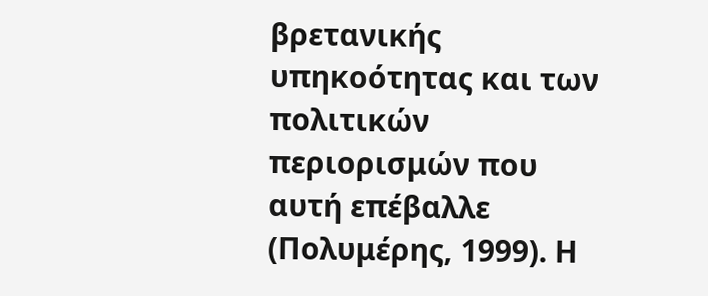βρετανικής υπηκοότητας και των πολιτικών περιορισμών που αυτή επέβαλλε (Πολυμέρης, 1999). Η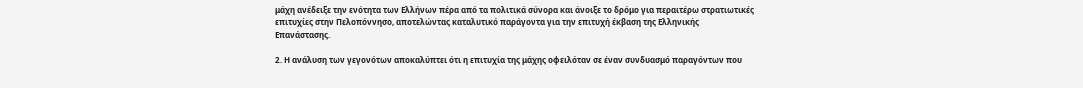μάχη ανέδειξε την ενότητα των Ελλήνων πέρα από τα πολιτικά σύνορα και άνοιξε το δρόμο για περαιτέρω στρατιωτικές επιτυχίες στην Πελοπόννησο, αποτελώντας καταλυτικό παράγοντα για την επιτυχή έκβαση της Ελληνικής Επανάστασης.

2. Η ανάλυση των γεγονότων αποκαλύπτει ότι η επιτυχία της μάχης οφειλόταν σε έναν συνδυασμό παραγόντων που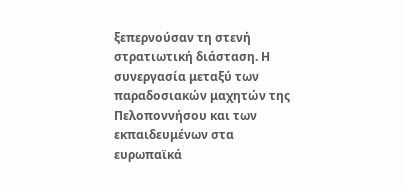ξεπερνούσαν τη στενή στρατιωτική διάσταση. Η συνεργασία μεταξύ των παραδοσιακών μαχητών της Πελοποννήσου και των εκπαιδευμένων στα ευρωπαϊκά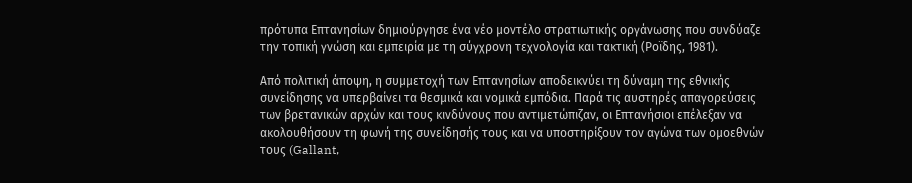πρότυπα Επτανησίων δημιούργησε ένα νέο μοντέλο στρατιωτικής οργάνωσης που συνδύαζε την τοπική γνώση και εμπειρία με τη σύγχρονη τεχνολογία και τακτική (Ροϊδης, 1981).

Από πολιτική άποψη, η συμμετοχή των Επτανησίων αποδεικνύει τη δύναμη της εθνικής συνείδησης να υπερβαίνει τα θεσμικά και νομικά εμπόδια. Παρά τις αυστηρές απαγορεύσεις των βρετανικών αρχών και τους κινδύνους που αντιμετώπιζαν, οι Επτανήσιοι επέλεξαν να ακολουθήσουν τη φωνή της συνείδησής τους και να υποστηρίξουν τον αγώνα των ομοεθνών τους (Gallant,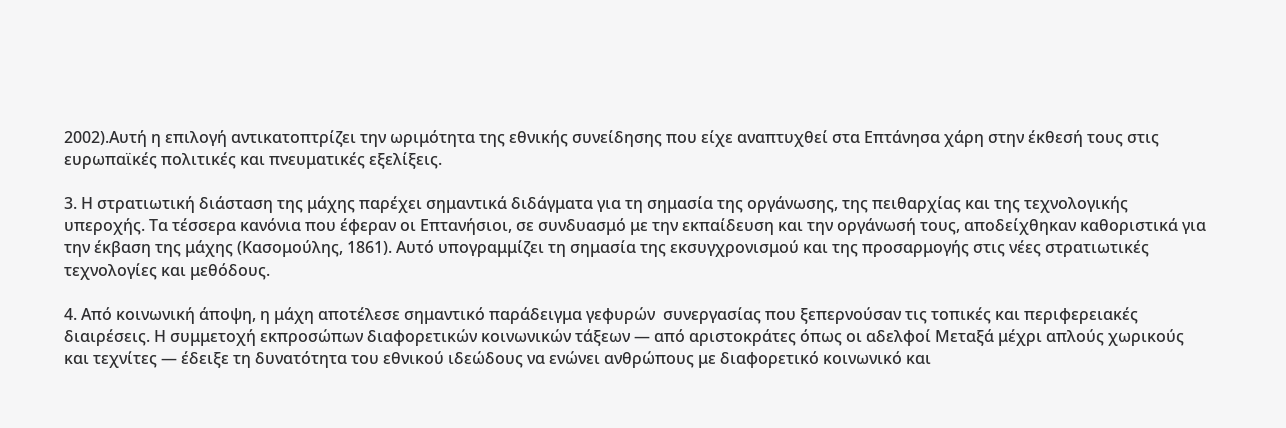2002).Αυτή η επιλογή αντικατοπτρίζει την ωριμότητα της εθνικής συνείδησης που είχε αναπτυχθεί στα Επτάνησα χάρη στην έκθεσή τους στις ευρωπαϊκές πολιτικές και πνευματικές εξελίξεις.

3. Η στρατιωτική διάσταση της μάχης παρέχει σημαντικά διδάγματα για τη σημασία της οργάνωσης, της πειθαρχίας και της τεχνολογικής υπεροχής. Τα τέσσερα κανόνια που έφεραν οι Επτανήσιοι, σε συνδυασμό με την εκπαίδευση και την οργάνωσή τους, αποδείχθηκαν καθοριστικά για την έκβαση της μάχης (Κασομούλης, 1861). Αυτό υπογραμμίζει τη σημασία της εκσυγχρονισμού και της προσαρμογής στις νέες στρατιωτικές τεχνολογίες και μεθόδους.

4. Από κοινωνική άποψη, η μάχη αποτέλεσε σημαντικό παράδειγμα γεφυρών  συνεργασίας που ξεπερνούσαν τις τοπικές και περιφερειακές διαιρέσεις. Η συμμετοχή εκπροσώπων διαφορετικών κοινωνικών τάξεων — από αριστοκράτες όπως οι αδελφοί Μεταξά μέχρι απλούς χωρικούς και τεχνίτες — έδειξε τη δυνατότητα του εθνικού ιδεώδους να ενώνει ανθρώπους με διαφορετικό κοινωνικό και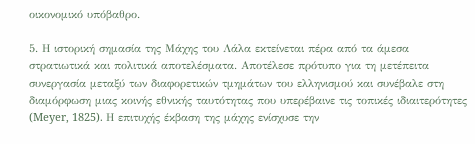οικονομικό υπόβαθρο.

5. Η ιστορική σημασία της Μάχης του Λάλα εκτείνεται πέρα από τα άμεσα στρατιωτικά και πολιτικά αποτελέσματα. Αποτέλεσε πρότυπο για τη μετέπειτα συνεργασία μεταξύ των διαφορετικών τμημάτων του ελληνισμού και συνέβαλε στη διαμόρφωση μιας κοινής εθνικής ταυτότητας που υπερέβαινε τις τοπικές ιδιαιτερότητες (Meyer, 1825). Η επιτυχής έκβαση της μάχης ενίσχυσε την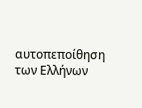αυτοπεποίθηση των Ελλήνων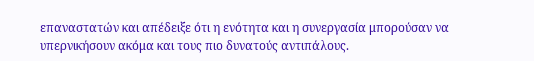επαναστατών και απέδειξε ότι η ενότητα και η συνεργασία μπορούσαν να υπερνικήσουν ακόμα και τους πιο δυνατούς αντιπάλους.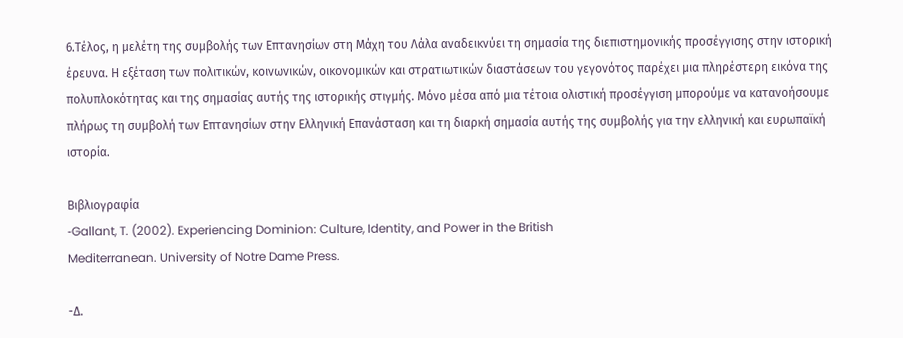6.Τέλος, η μελέτη της συμβολής των Επτανησίων στη Μάχη του Λάλα αναδεικνύει τη σημασία της διεπιστημονικής προσέγγισης στην ιστορική έρευνα. Η εξέταση των πολιτικών, κοινωνικών, οικονομικών και στρατιωτικών διαστάσεων του γεγονότος παρέχει μια πληρέστερη εικόνα της πολυπλοκότητας και της σημασίας αυτής της ιστορικής στιγμής. Μόνο μέσα από μια τέτοια ολιστική προσέγγιση μπορούμε να κατανοήσουμε πλήρως τη συμβολή των Επτανησίων στην Ελληνική Επανάσταση και τη διαρκή σημασία αυτής της συμβολής για την ελληνική και ευρωπαϊκή ιστορία.

Βιβλιογραφία
‑Gallant, T. (2002). Experiencing Dominion: Culture, Identity, and Power in the British
Mediterranean. University of Notre Dame Press.

-Δ.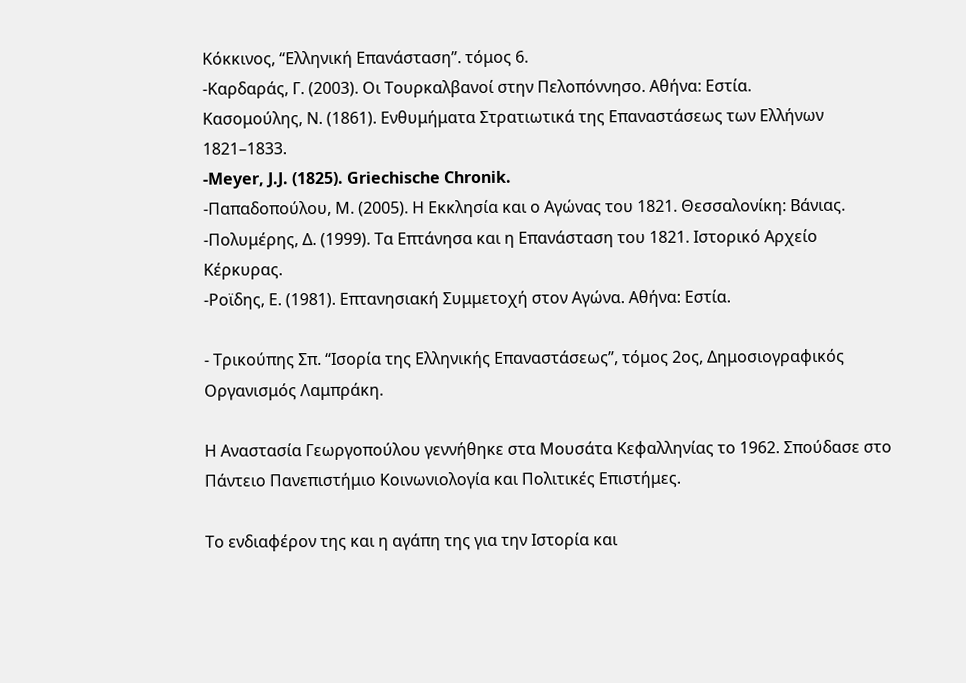Κόκκινος, “Ελληνική Επανάσταση”. τόμος 6.
‑Καρδαράς, Γ. (2003). Οι Τουρκαλβανοί στην Πελοπόννησο. Αθήνα: Εστία.
Κασομούλης, Ν. (1861). Ενθυμήματα Στρατιωτικά της Επαναστάσεως των Ελλήνων
1821–1833.
‑Meyer, J.J. (1825). Griechische Chronik.
‑Παπαδοπούλου, Μ. (2005). Η Εκκλησία και ο Αγώνας του 1821. Θεσσαλονίκη: Βάνιας.
‑Πολυμέρης, Δ. (1999). Τα Επτάνησα και η Επανάσταση του 1821. Ιστορικό Αρχείο
Κέρκυρας.
‑Ροϊδης, Ε. (1981). Επτανησιακή Συμμετοχή στον Αγώνα. Αθήνα: Εστία.

- Τρικούπης Σπ. “Ισορία της Ελληνικής Επαναστάσεως”, τόμος 2ος, Δημοσιογραφικός Οργανισμός Λαμπράκη.

Η Αναστασία Γεωργοπούλου γεννήθηκε στα Μουσάτα Κεφαλληνίας το 1962. Σπούδασε στο Πάντειο Πανεπιστήμιο Κοινωνιολογία και Πολιτικές Επιστήμες.

Το ενδιαφέρον της και η αγάπη της για την Ιστορία και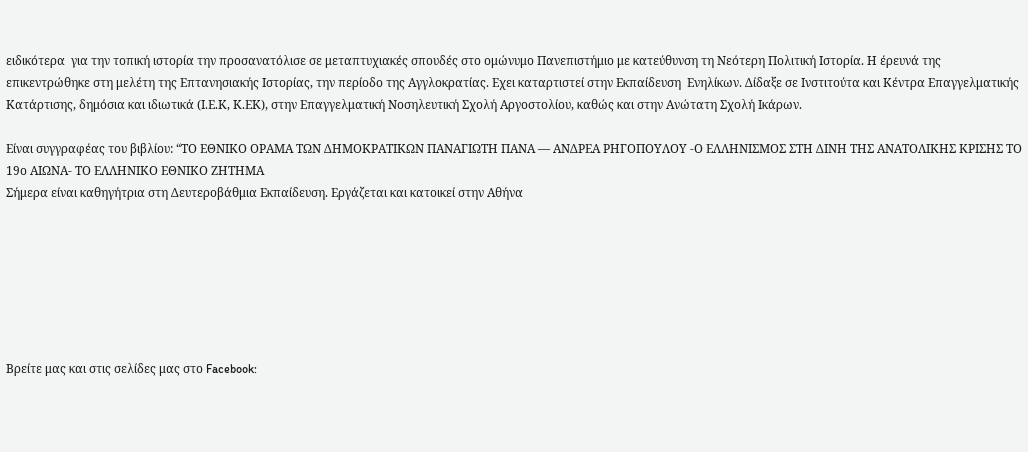ειδικότερα  για την τοπική ιστορία την προσανατόλισε σε μεταπτυχιακές σπουδές στο ομώνυμο Πανεπιστήμιο με κατεύθυνση τη Νεότερη Πολιτική Ιστορία. Η έρευνά της επικεντρώθηκε στη μελέτη της Επτανησιακής Ιστορίας, την περίοδο της Αγγλοκρατίας. Εχει καταρτιστεί στην Εκπαίδευση  Ενηλίκων. Δίδαξε σε Ινστιτούτα και Κέντρα Επαγγελματικής Κατάρτισης, δημόσια και ιδιωτικά (Ι.Ε.Κ, Κ.ΕΚ), στην Επαγγελματική Νοσηλευτική Σχολή Αργοστολίου, καθώς και στην Ανώτατη Σχολή Ικάρων.

Είναι συγγραφέας του βιβλίου: “ΤΟ ΕΘΝΙΚΟ ΟΡΑΜΑ ΤΩΝ ΔΗΜΟΚΡΑΤΙΚΩΝ ΠΑΝΑΓΙΩΤΗ ΠΑΝΑ — ΑΝΔΡΕΑ ΡΗΓΟΠΟΥΛΟΥ ‑Ο ΕΛΛΗΝΙΣΜΟΣ ΣΤΗ ΔΙΝΗ ΤΗΣ ΑΝΑΤΟΛΙΚΗΣ ΚΡΙΣΗΣ ΤΟ 19ο ΑΙΩΝΑ- ΤΟ ΕΛΛΗΝΙΚΟ ΕΘΝΙΚΟ ΖΗΤΗΜΑ
Σήμερα είναι καθηγήτρια στη Δευτεροβάθμια Εκπαίδευση. Εργάζεται και κατοικεί στην Αθήνα







Βρείτε μας και στις σελίδες μας στο Facebook: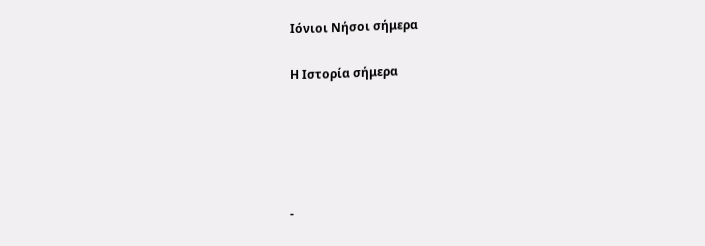Ιόνιοι Νήσοι σήμερα

Η Ιστορία σήμερα





-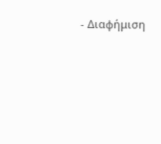- Διαφήμιση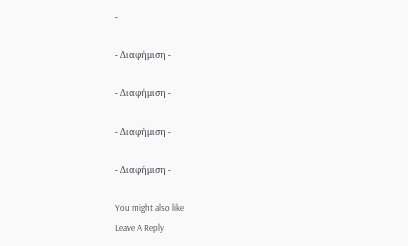-

- Διαφήμιση -

- Διαφήμιση -

- Διαφήμιση -

- Διαφήμιση -

You might also like
Leave A Reply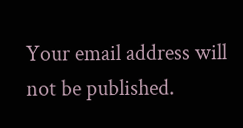Your email address will not be published.